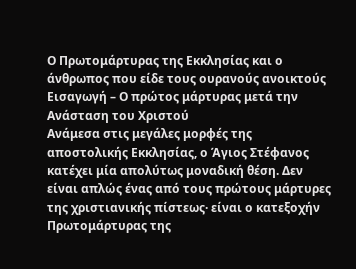Ο Πρωτομάρτυρας της Εκκλησίας και ο άνθρωπος που είδε τους ουρανούς ανοικτούς
Εισαγωγή – Ο πρώτος μάρτυρας μετά την Ανάσταση του Χριστού
Ανάμεσα στις μεγάλες μορφές της αποστολικής Εκκλησίας, ο Άγιος Στέφανος κατέχει μία απολύτως μοναδική θέση. Δεν είναι απλώς ένας από τους πρώτους μάρτυρες της χριστιανικής πίστεως· είναι ο κατεξοχήν Πρωτομάρτυρας της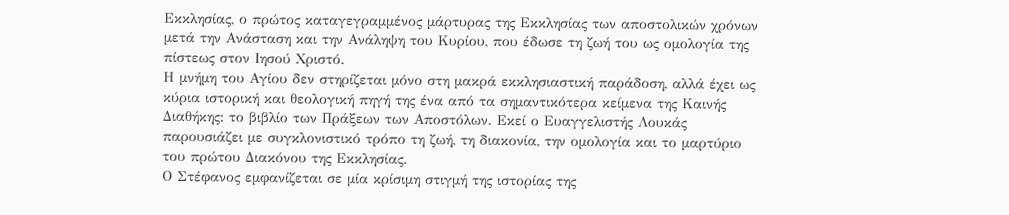Εκκλησίας, ο πρώτος καταγεγραμμένος μάρτυρας της Εκκλησίας των αποστολικών χρόνων μετά την Ανάσταση και την Ανάληψη του Κυρίου, που έδωσε τη ζωή του ως ομολογία της πίστεως στον Ιησού Χριστό.
Η μνήμη του Αγίου δεν στηρίζεται μόνο στη μακρά εκκλησιαστική παράδοση, αλλά έχει ως κύρια ιστορική και θεολογική πηγή της ένα από τα σημαντικότερα κείμενα της Καινής Διαθήκης: το βιβλίο των Πράξεων των Αποστόλων. Εκεί ο Ευαγγελιστής Λουκάς παρουσιάζει με συγκλονιστικό τρόπο τη ζωή, τη διακονία, την ομολογία και το μαρτύριο του πρώτου Διακόνου της Εκκλησίας.
Ο Στέφανος εμφανίζεται σε μία κρίσιμη στιγμή της ιστορίας της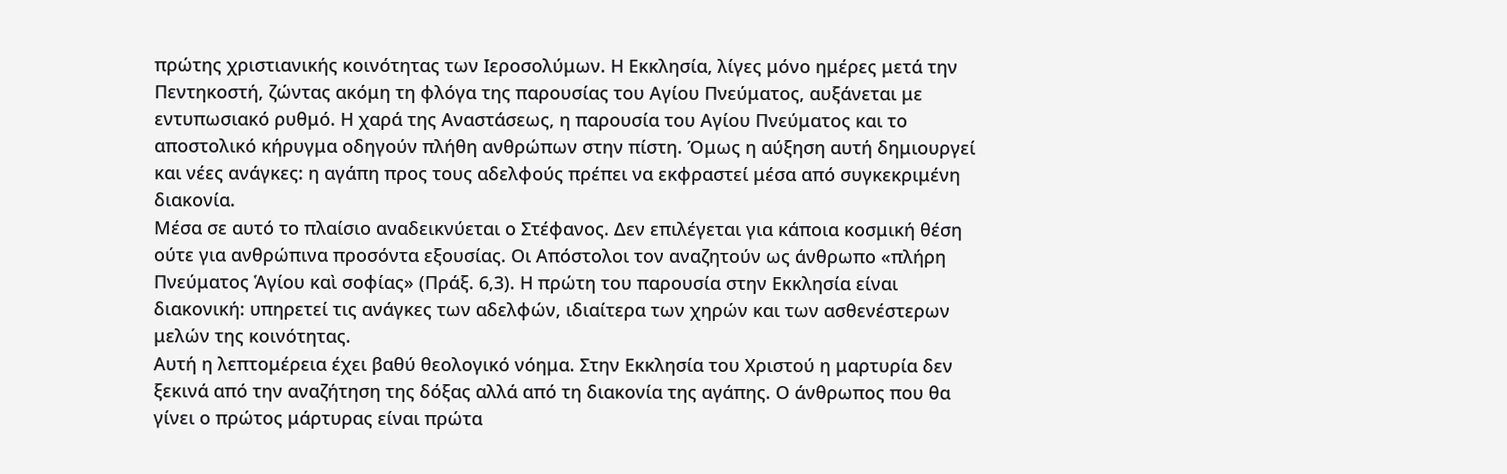πρώτης χριστιανικής κοινότητας των Ιεροσολύμων. Η Εκκλησία, λίγες μόνο ημέρες μετά την Πεντηκοστή, ζώντας ακόμη τη φλόγα της παρουσίας του Αγίου Πνεύματος, αυξάνεται με εντυπωσιακό ρυθμό. Η χαρά της Αναστάσεως, η παρουσία του Αγίου Πνεύματος και το αποστολικό κήρυγμα οδηγούν πλήθη ανθρώπων στην πίστη. Όμως η αύξηση αυτή δημιουργεί και νέες ανάγκες: η αγάπη προς τους αδελφούς πρέπει να εκφραστεί μέσα από συγκεκριμένη διακονία.
Μέσα σε αυτό το πλαίσιο αναδεικνύεται ο Στέφανος. Δεν επιλέγεται για κάποια κοσμική θέση ούτε για ανθρώπινα προσόντα εξουσίας. Οι Απόστολοι τον αναζητούν ως άνθρωπο «πλήρη Πνεύματος Ἁγίου καὶ σοφίας» (Πράξ. 6,3). Η πρώτη του παρουσία στην Εκκλησία είναι διακονική: υπηρετεί τις ανάγκες των αδελφών, ιδιαίτερα των χηρών και των ασθενέστερων μελών της κοινότητας.
Αυτή η λεπτομέρεια έχει βαθύ θεολογικό νόημα. Στην Εκκλησία του Χριστού η μαρτυρία δεν ξεκινά από την αναζήτηση της δόξας αλλά από τη διακονία της αγάπης. Ο άνθρωπος που θα γίνει ο πρώτος μάρτυρας είναι πρώτα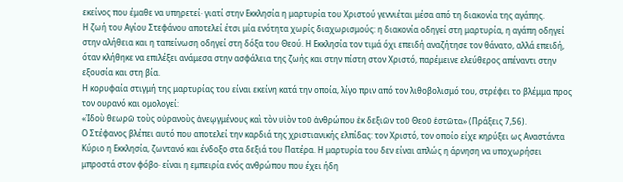εκείνος που έμαθε να υπηρετεί· γιατί στην Εκκλησία η μαρτυρία του Χριστού γεννιέται μέσα από τη διακονία της αγάπης.
Η ζωή του Αγίου Στεφάνου αποτελεί έτσι μία ενότητα χωρίς διαχωρισμούς: η διακονία οδηγεί στη μαρτυρία, η αγάπη οδηγεί στην αλήθεια και η ταπείνωση οδηγεί στη δόξα του Θεού. Η Εκκλησία τον τιμά όχι επειδή αναζήτησε τον θάνατο, αλλά επειδή, όταν κλήθηκε να επιλέξει ανάμεσα στην ασφάλεια της ζωής και στην πίστη στον Χριστό, παρέμεινε ελεύθερος απέναντι στην εξουσία και στη βία.
Η κορυφαία στιγμή της μαρτυρίας του είναι εκείνη κατά την οποία, λίγο πριν από τον λιθοβολισμό του, στρέφει το βλέμμα προς τον ουρανό και ομολογεί:
«Ἰδοὺ θεωρῶ τοὺς οὐρανοὺς ἀνεῳγμένους καὶ τὸν υἱὸν τοῦ ἀνθρώπου ἐκ δεξιῶν τοῦ Θεοῦ ἑστῶτα» (Πράξεις 7,56).
Ο Στέφανος βλέπει αυτό που αποτελεί την καρδιά της χριστιανικής ελπίδας: τον Χριστό, τον οποίο είχε κηρύξει ως Αναστάντα Κύριο η Εκκλησία, ζωντανό και ένδοξο στα δεξιά του Πατέρα. Η μαρτυρία του δεν είναι απλώς η άρνηση να υποχωρήσει μπροστά στον φόβο· είναι η εμπειρία ενός ανθρώπου που έχει ήδη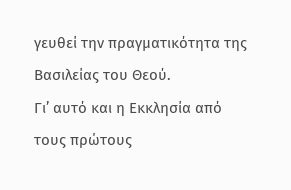γευθεί την πραγματικότητα της Βασιλείας του Θεού.
Γι’ αυτό και η Εκκλησία από τους πρώτους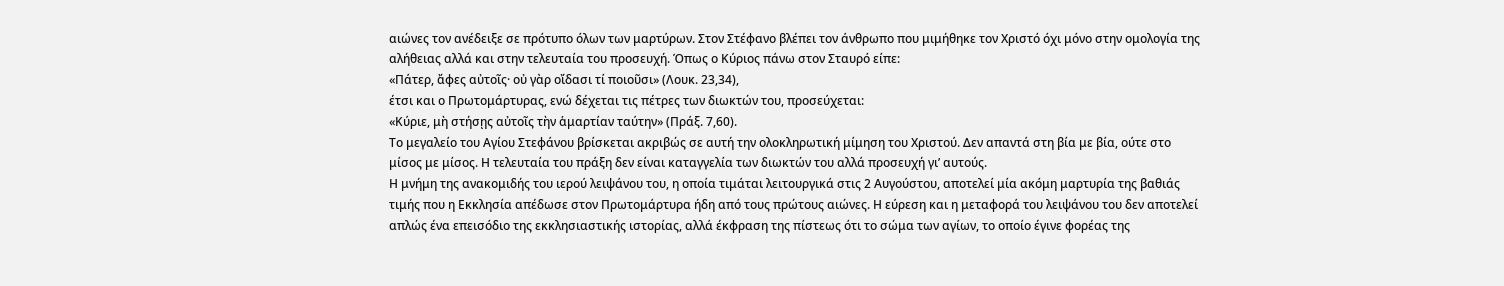αιώνες τον ανέδειξε σε πρότυπο όλων των μαρτύρων. Στον Στέφανο βλέπει τον άνθρωπο που μιμήθηκε τον Χριστό όχι μόνο στην ομολογία της αλήθειας αλλά και στην τελευταία του προσευχή. Όπως ο Κύριος πάνω στον Σταυρό είπε:
«Πάτερ, ἄφες αὐτοῖς· οὐ γὰρ οἴδασι τί ποιοῦσι» (Λουκ. 23,34),
έτσι και ο Πρωτομάρτυρας, ενώ δέχεται τις πέτρες των διωκτών του, προσεύχεται:
«Κύριε, μὴ στήσῃς αὐτοῖς τὴν ἁμαρτίαν ταύτην» (Πράξ. 7,60).
Το μεγαλείο του Αγίου Στεφάνου βρίσκεται ακριβώς σε αυτή την ολοκληρωτική μίμηση του Χριστού. Δεν απαντά στη βία με βία, ούτε στο μίσος με μίσος. Η τελευταία του πράξη δεν είναι καταγγελία των διωκτών του αλλά προσευχή γι’ αυτούς.
Η μνήμη της ανακομιδής του ιερού λειψάνου του, η οποία τιμάται λειτουργικά στις 2 Αυγούστου, αποτελεί μία ακόμη μαρτυρία της βαθιάς τιμής που η Εκκλησία απέδωσε στον Πρωτομάρτυρα ήδη από τους πρώτους αιώνες. Η εύρεση και η μεταφορά του λειψάνου του δεν αποτελεί απλώς ένα επεισόδιο της εκκλησιαστικής ιστορίας, αλλά έκφραση της πίστεως ότι το σώμα των αγίων, το οποίο έγινε φορέας της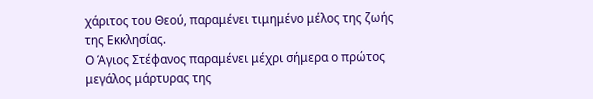χάριτος του Θεού, παραμένει τιμημένο μέλος της ζωής της Εκκλησίας.
Ο Άγιος Στέφανος παραμένει μέχρι σήμερα ο πρώτος μεγάλος μάρτυρας της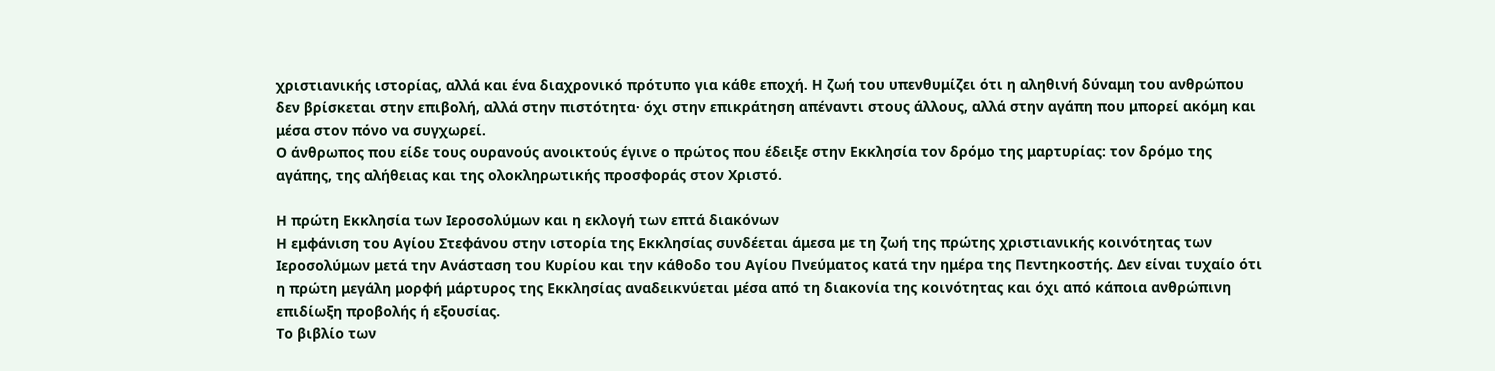χριστιανικής ιστορίας, αλλά και ένα διαχρονικό πρότυπο για κάθε εποχή. Η ζωή του υπενθυμίζει ότι η αληθινή δύναμη του ανθρώπου δεν βρίσκεται στην επιβολή, αλλά στην πιστότητα· όχι στην επικράτηση απέναντι στους άλλους, αλλά στην αγάπη που μπορεί ακόμη και μέσα στον πόνο να συγχωρεί.
Ο άνθρωπος που είδε τους ουρανούς ανοικτούς έγινε ο πρώτος που έδειξε στην Εκκλησία τον δρόμο της μαρτυρίας: τον δρόμο της αγάπης, της αλήθειας και της ολοκληρωτικής προσφοράς στον Χριστό.

Η πρώτη Εκκλησία των Ιεροσολύμων και η εκλογή των επτά διακόνων
Η εμφάνιση του Αγίου Στεφάνου στην ιστορία της Εκκλησίας συνδέεται άμεσα με τη ζωή της πρώτης χριστιανικής κοινότητας των Ιεροσολύμων μετά την Ανάσταση του Κυρίου και την κάθοδο του Αγίου Πνεύματος κατά την ημέρα της Πεντηκοστής. Δεν είναι τυχαίο ότι η πρώτη μεγάλη μορφή μάρτυρος της Εκκλησίας αναδεικνύεται μέσα από τη διακονία της κοινότητας και όχι από κάποια ανθρώπινη επιδίωξη προβολής ή εξουσίας.
Το βιβλίο των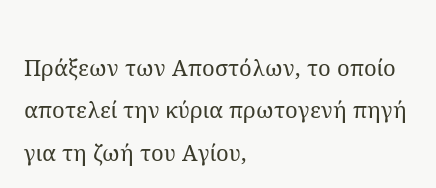Πράξεων των Αποστόλων, το οποίο αποτελεί την κύρια πρωτογενή πηγή για τη ζωή του Αγίου,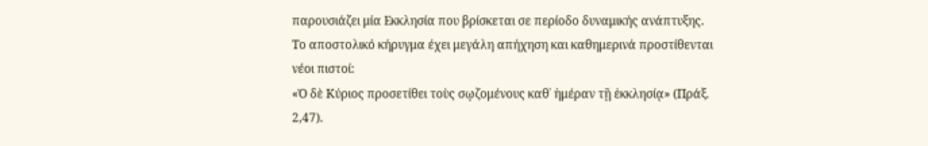παρουσιάζει μία Εκκλησία που βρίσκεται σε περίοδο δυναμικής ανάπτυξης. Το αποστολικό κήρυγμα έχει μεγάλη απήχηση και καθημερινά προστίθενται νέοι πιστοί:
«Ὁ δὲ Κύριος προσετίθει τοὺς σῳζομένους καθ᾿ ἡμέραν τῇ ἐκκλησίᾳ» (Πράξ. 2,47).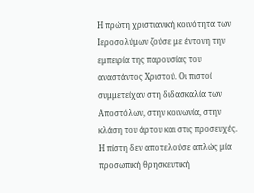Η πρώτη χριστιανική κοινότητα των Ιεροσολύμων ζούσε με έντονη την εμπειρία της παρουσίας του αναστάντος Χριστού. Οι πιστοί συμμετείχαν στη διδασκαλία των Αποστόλων, στην κοινωνία, στην κλάση του άρτου και στις προσευχές. Η πίστη δεν αποτελούσε απλώς μία προσωπική θρησκευτική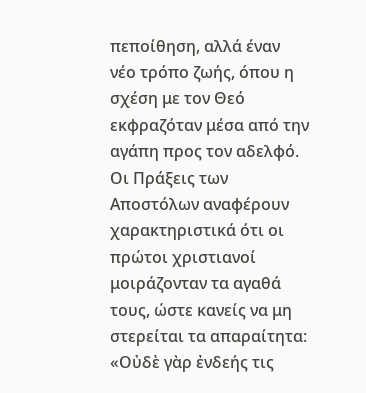πεποίθηση, αλλά έναν νέο τρόπο ζωής, όπου η σχέση με τον Θεό εκφραζόταν μέσα από την αγάπη προς τον αδελφό.
Οι Πράξεις των Αποστόλων αναφέρουν χαρακτηριστικά ότι οι πρώτοι χριστιανοί μοιράζονταν τα αγαθά τους, ώστε κανείς να μη στερείται τα απαραίτητα:
«Οὐδὲ γὰρ ἐνδεής τις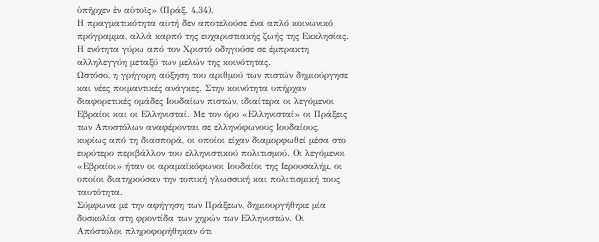ὑπῆρχεν ἐν αὐτοῖς» (Πράξ. 4,34).
Η πραγματικότητα αυτή δεν αποτελούσε ένα απλό κοινωνικό πρόγραμμα, αλλά καρπό της ευχαριστιακής ζωής της Εκκλησίας. Η ενότητα γύρω από τον Χριστό οδηγούσε σε έμπρακτη αλληλεγγύη μεταξύ των μελών της κοινότητας.
Ωστόσο, η γρήγορη αύξηση του αριθμού των πιστών δημιούργησε και νέες ποιμαντικές ανάγκες. Στην κοινότητα υπήρχαν διαφορετικές ομάδες Ιουδαίων πιστών, ιδιαίτερα οι λεγόμενοι Εβραίοι και οι Ελληνισταί. Με τον όρο «Ελληνισταί» οι Πράξεις των Αποστόλων αναφέρονται σε ελληνόφωνους Ιουδαίους, κυρίως από τη διασπορά, οι οποίοι είχαν διαμορφωθεί μέσα στο ευρύτερο περιβάλλον του ελληνιστικού πολιτισμού. Οι λεγόμενοι «Εβραίοι» ήταν οι αραμαϊκόφωνοι Ιουδαίοι της Ιερουσαλήμ, οι οποίοι διατηρούσαν την τοπική γλωσσική και πολιτισμική τους ταυτότητα.
Σύμφωνα με την αφήγηση των Πράξεων, δημιουργήθηκε μία δυσκολία στη φροντίδα των χηρών των Ελληνιστών. Οι Απόστολοι πληροφορήθηκαν ότι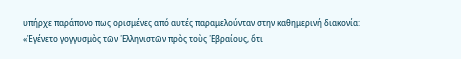υπήρχε παράπονο πως ορισμένες από αυτές παραμελούνταν στην καθημερινή διακονία:
«Ἐγένετο γογγυσμὸς τῶν ῾Ελληνιστῶν πρὸς τοὺς ῾Εβραίους, ὅτι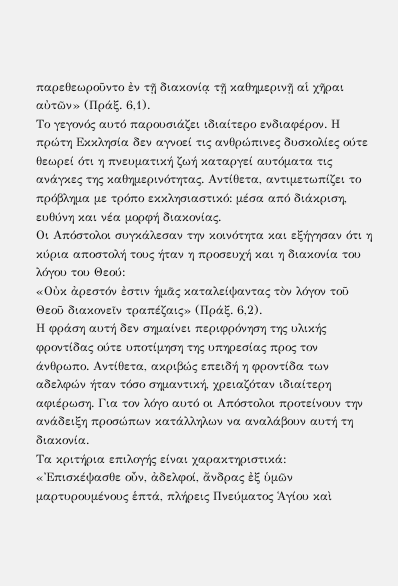παρεθεωροῦντο ἐν τῇ διακονίᾳ τῇ καθημερινῇ αἱ χῆραι αὐτῶν» (Πράξ. 6,1).
Το γεγονός αυτό παρουσιάζει ιδιαίτερο ενδιαφέρον. Η πρώτη Εκκλησία δεν αγνοεί τις ανθρώπινες δυσκολίες ούτε θεωρεί ότι η πνευματική ζωή καταργεί αυτόματα τις ανάγκες της καθημερινότητας. Αντίθετα, αντιμετωπίζει το πρόβλημα με τρόπο εκκλησιαστικό: μέσα από διάκριση, ευθύνη και νέα μορφή διακονίας.
Οι Απόστολοι συγκάλεσαν την κοινότητα και εξήγησαν ότι η κύρια αποστολή τους ήταν η προσευχή και η διακονία του λόγου του Θεού:
«Οὐκ ἀρεστόν ἐστιν ἡμᾶς καταλείψαντας τὸν λόγον τοῦ Θεοῦ διακονεῖν τραπέζαις» (Πράξ. 6,2).
Η φράση αυτή δεν σημαίνει περιφρόνηση της υλικής φροντίδας ούτε υποτίμηση της υπηρεσίας προς τον άνθρωπο. Αντίθετα, ακριβώς επειδή η φροντίδα των αδελφών ήταν τόσο σημαντική, χρειαζόταν ιδιαίτερη αφιέρωση. Για τον λόγο αυτό οι Απόστολοι προτείνουν την ανάδειξη προσώπων κατάλληλων να αναλάβουν αυτή τη διακονία.
Τα κριτήρια επιλογής είναι χαρακτηριστικά:
«Ἐπισκέψασθε οὖν, ἀδελφοί, ἄνδρας ἐξ ὑμῶν μαρτυρουμένους ἑπτά, πλήρεις Πνεύματος Ἁγίου καὶ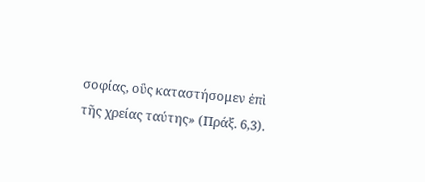σοφίας, οὓς καταστήσομεν ἐπὶ τῆς χρείας ταύτης» (Πράξ. 6,3).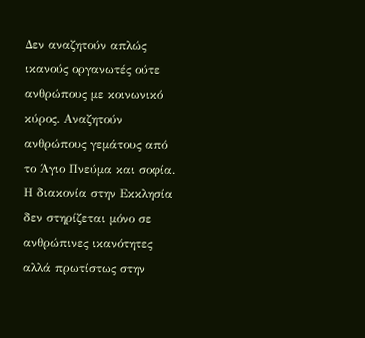Δεν αναζητούν απλώς ικανούς οργανωτές ούτε ανθρώπους με κοινωνικό κύρος. Αναζητούν ανθρώπους γεμάτους από το Άγιο Πνεύμα και σοφία. Η διακονία στην Εκκλησία δεν στηρίζεται μόνο σε ανθρώπινες ικανότητες αλλά πρωτίστως στην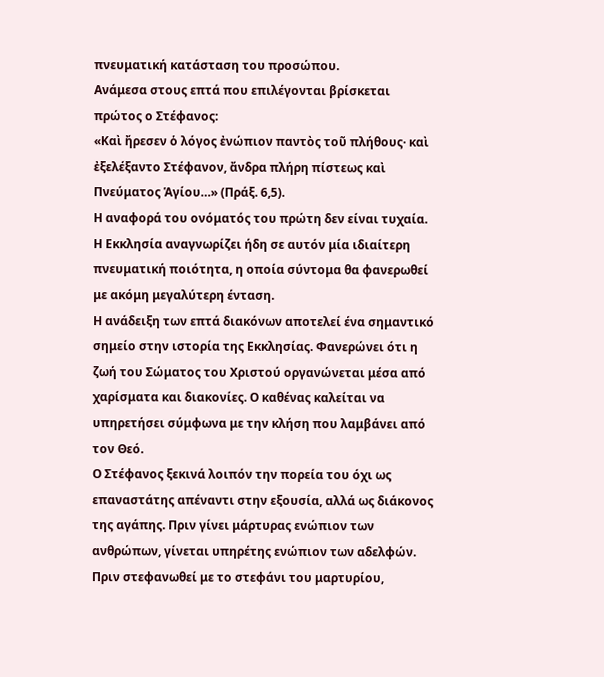πνευματική κατάσταση του προσώπου.
Ανάμεσα στους επτά που επιλέγονται βρίσκεται πρώτος ο Στέφανος:
«Καὶ ἤρεσεν ὁ λόγος ἐνώπιον παντὸς τοῦ πλήθους· καὶ ἐξελέξαντο Στέφανον, ἄνδρα πλήρη πίστεως καὶ Πνεύματος Ἁγίου…» (Πράξ. 6,5).
Η αναφορά του ονόματός του πρώτη δεν είναι τυχαία. Η Εκκλησία αναγνωρίζει ήδη σε αυτόν μία ιδιαίτερη πνευματική ποιότητα, η οποία σύντομα θα φανερωθεί με ακόμη μεγαλύτερη ένταση.
Η ανάδειξη των επτά διακόνων αποτελεί ένα σημαντικό σημείο στην ιστορία της Εκκλησίας. Φανερώνει ότι η ζωή του Σώματος του Χριστού οργανώνεται μέσα από χαρίσματα και διακονίες. Ο καθένας καλείται να υπηρετήσει σύμφωνα με την κλήση που λαμβάνει από τον Θεό.
Ο Στέφανος ξεκινά λοιπόν την πορεία του όχι ως επαναστάτης απέναντι στην εξουσία, αλλά ως διάκονος της αγάπης. Πριν γίνει μάρτυρας ενώπιον των ανθρώπων, γίνεται υπηρέτης ενώπιον των αδελφών. Πριν στεφανωθεί με το στεφάνι του μαρτυρίου,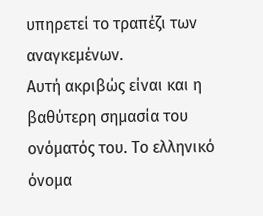υπηρετεί το τραπέζι των αναγκεμένων.
Αυτή ακριβώς είναι και η βαθύτερη σημασία του ονόματός του. Το ελληνικό όνομα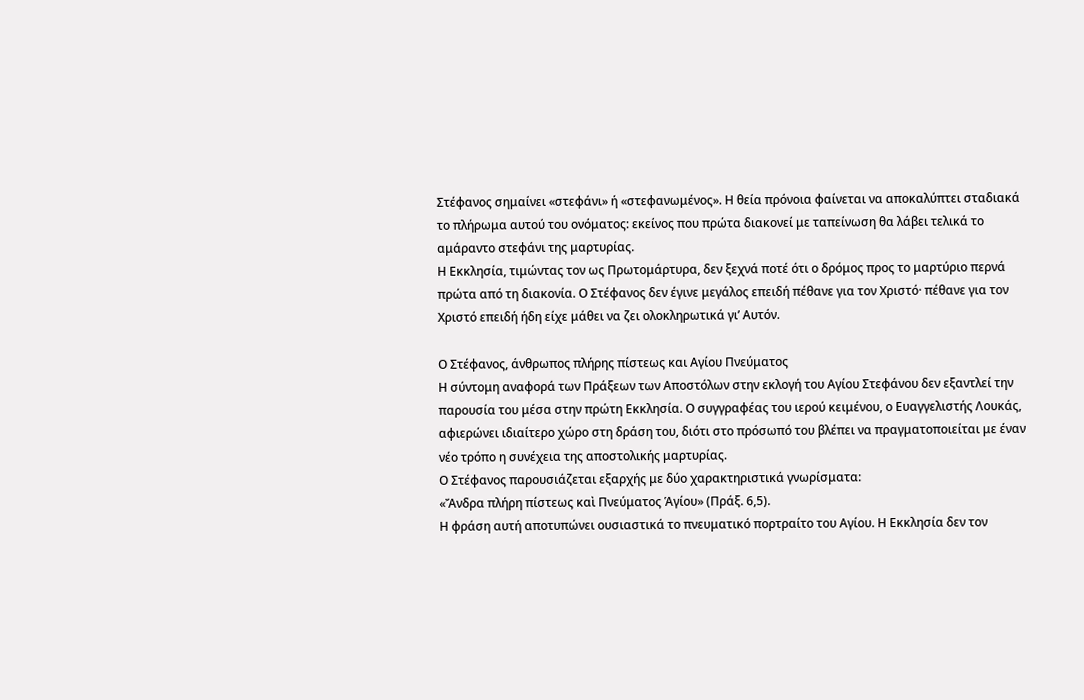Στέφανος σημαίνει «στεφάνι» ή «στεφανωμένος». Η θεία πρόνοια φαίνεται να αποκαλύπτει σταδιακά το πλήρωμα αυτού του ονόματος: εκείνος που πρώτα διακονεί με ταπείνωση θα λάβει τελικά το αμάραντο στεφάνι της μαρτυρίας.
Η Εκκλησία, τιμώντας τον ως Πρωτομάρτυρα, δεν ξεχνά ποτέ ότι ο δρόμος προς το μαρτύριο περνά πρώτα από τη διακονία. Ο Στέφανος δεν έγινε μεγάλος επειδή πέθανε για τον Χριστό· πέθανε για τον Χριστό επειδή ήδη είχε μάθει να ζει ολοκληρωτικά γι’ Αυτόν.

Ο Στέφανος, άνθρωπος πλήρης πίστεως και Αγίου Πνεύματος
Η σύντομη αναφορά των Πράξεων των Αποστόλων στην εκλογή του Αγίου Στεφάνου δεν εξαντλεί την παρουσία του μέσα στην πρώτη Εκκλησία. Ο συγγραφέας του ιερού κειμένου, ο Ευαγγελιστής Λουκάς, αφιερώνει ιδιαίτερο χώρο στη δράση του, διότι στο πρόσωπό του βλέπει να πραγματοποιείται με έναν νέο τρόπο η συνέχεια της αποστολικής μαρτυρίας.
Ο Στέφανος παρουσιάζεται εξαρχής με δύο χαρακτηριστικά γνωρίσματα:
«Ἄνδρα πλήρη πίστεως καὶ Πνεύματος Ἁγίου» (Πράξ. 6,5).
Η φράση αυτή αποτυπώνει ουσιαστικά το πνευματικό πορτραίτο του Αγίου. Η Εκκλησία δεν τον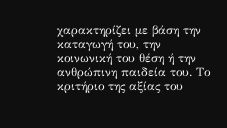χαρακτηρίζει με βάση την καταγωγή του, την κοινωνική του θέση ή την ανθρώπινη παιδεία του. Το κριτήριο της αξίας του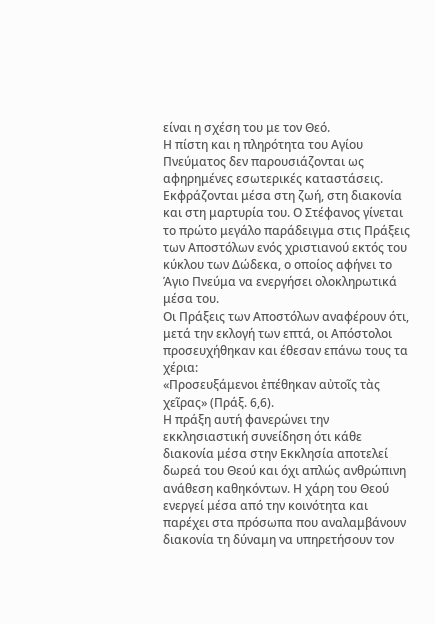είναι η σχέση του με τον Θεό.
Η πίστη και η πληρότητα του Αγίου Πνεύματος δεν παρουσιάζονται ως αφηρημένες εσωτερικές καταστάσεις. Εκφράζονται μέσα στη ζωή, στη διακονία και στη μαρτυρία του. Ο Στέφανος γίνεται το πρώτο μεγάλο παράδειγμα στις Πράξεις των Αποστόλων ενός χριστιανού εκτός του κύκλου των Δώδεκα, ο οποίος αφήνει το Άγιο Πνεύμα να ενεργήσει ολοκληρωτικά μέσα του.
Οι Πράξεις των Αποστόλων αναφέρουν ότι, μετά την εκλογή των επτά, οι Απόστολοι προσευχήθηκαν και έθεσαν επάνω τους τα χέρια:
«Προσευξάμενοι ἐπέθηκαν αὐτοῖς τὰς χεῖρας» (Πράξ. 6,6).
Η πράξη αυτή φανερώνει την εκκλησιαστική συνείδηση ότι κάθε διακονία μέσα στην Εκκλησία αποτελεί δωρεά του Θεού και όχι απλώς ανθρώπινη ανάθεση καθηκόντων. Η χάρη του Θεού ενεργεί μέσα από την κοινότητα και παρέχει στα πρόσωπα που αναλαμβάνουν διακονία τη δύναμη να υπηρετήσουν τον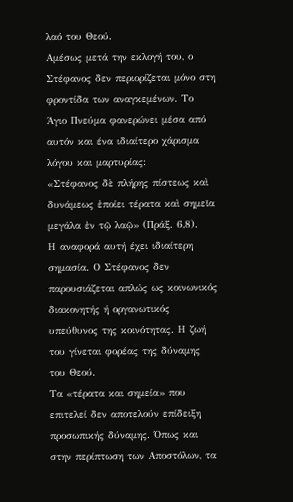λαό του Θεού.
Αμέσως μετά την εκλογή του, ο Στέφανος δεν περιορίζεται μόνο στη φροντίδα των αναγκεμένων. Το Άγιο Πνεύμα φανερώνει μέσα από αυτόν και ένα ιδιαίτερο χάρισμα λόγου και μαρτυρίας:
«Στέφανος δὲ πλήρης πίστεως καὶ δυνάμεως ἐποίει τέρατα καὶ σημεῖα μεγάλα ἐν τῷ λαῷ» (Πράξ. 6,8).
Η αναφορά αυτή έχει ιδιαίτερη σημασία. Ο Στέφανος δεν παρουσιάζεται απλώς ως κοινωνικός διακονητής ή οργανωτικός υπεύθυνος της κοινότητας. Η ζωή του γίνεται φορέας της δύναμης του Θεού.
Τα «τέρατα και σημεία» που επιτελεί δεν αποτελούν επίδειξη προσωπικής δύναμης. Όπως και στην περίπτωση των Αποστόλων, τα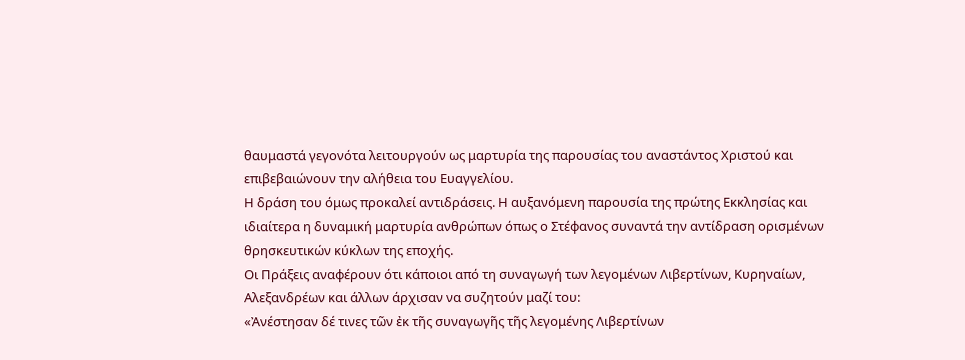θαυμαστά γεγονότα λειτουργούν ως μαρτυρία της παρουσίας του αναστάντος Χριστού και επιβεβαιώνουν την αλήθεια του Ευαγγελίου.
Η δράση του όμως προκαλεί αντιδράσεις. Η αυξανόμενη παρουσία της πρώτης Εκκλησίας και ιδιαίτερα η δυναμική μαρτυρία ανθρώπων όπως ο Στέφανος συναντά την αντίδραση ορισμένων θρησκευτικών κύκλων της εποχής.
Οι Πράξεις αναφέρουν ότι κάποιοι από τη συναγωγή των λεγομένων Λιβερτίνων, Κυρηναίων, Αλεξανδρέων και άλλων άρχισαν να συζητούν μαζί του:
«Ἀνέστησαν δέ τινες τῶν ἐκ τῆς συναγωγῆς τῆς λεγομένης Λιβερτίνων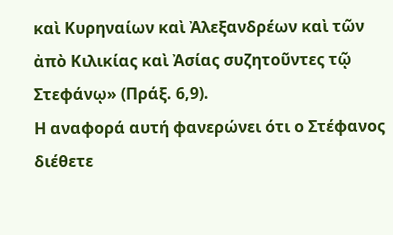καὶ Κυρηναίων καὶ Ἀλεξανδρέων καὶ τῶν ἀπὸ Κιλικίας καὶ Ἀσίας συζητοῦντες τῷ Στεφάνῳ» (Πράξ. 6,9).
Η αναφορά αυτή φανερώνει ότι ο Στέφανος διέθετε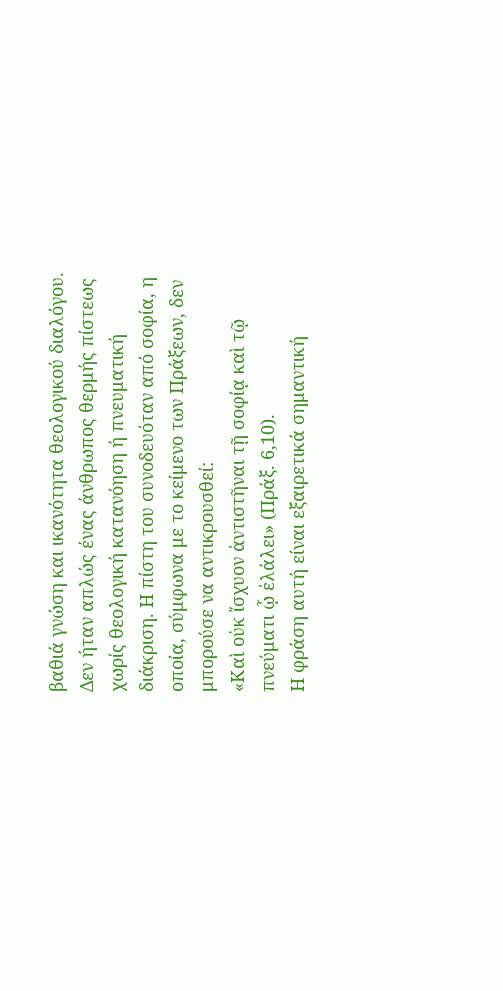βαθιά γνώση και ικανότητα θεολογικού διαλόγου. Δεν ήταν απλώς ένας άνθρωπος θερμής πίστεως χωρίς θεολογική κατανόηση ή πνευματική διάκριση. Η πίστη του συνοδευόταν από σοφία, η οποία, σύμφωνα με το κείμενο των Πράξεων, δεν μπορούσε να αντικρουσθεί:
«Καὶ οὐκ ἴσχυον ἀντιστῆναι τῇ σοφίᾳ καὶ τῷ πνεύματι ᾧ ἐλάλει» (Πράξ. 6,10).
Η φράση αυτή είναι εξαιρετικά σημαντική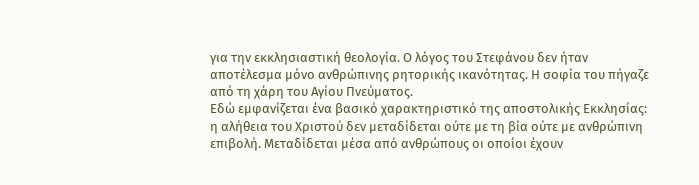για την εκκλησιαστική θεολογία. Ο λόγος του Στεφάνου δεν ήταν αποτέλεσμα μόνο ανθρώπινης ρητορικής ικανότητας. Η σοφία του πήγαζε από τη χάρη του Αγίου Πνεύματος.
Εδώ εμφανίζεται ένα βασικό χαρακτηριστικό της αποστολικής Εκκλησίας: η αλήθεια του Χριστού δεν μεταδίδεται ούτε με τη βία ούτε με ανθρώπινη επιβολή. Μεταδίδεται μέσα από ανθρώπους οι οποίοι έχουν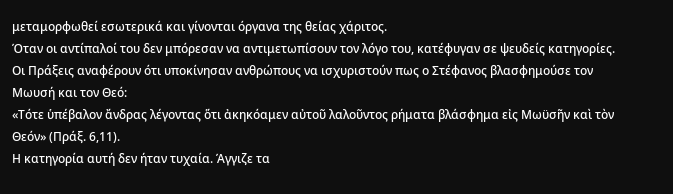μεταμορφωθεί εσωτερικά και γίνονται όργανα της θείας χάριτος.
Όταν οι αντίπαλοί του δεν μπόρεσαν να αντιμετωπίσουν τον λόγο του, κατέφυγαν σε ψευδείς κατηγορίες. Οι Πράξεις αναφέρουν ότι υποκίνησαν ανθρώπους να ισχυριστούν πως ο Στέφανος βλασφημούσε τον Μωυσή και τον Θεό:
«Τότε ὑπέβαλον ἄνδρας λέγοντας ὅτι ἀκηκόαμεν αὐτοῦ λαλοῦντος ρήματα βλάσφημα εἰς Μωϋσῆν καὶ τὸν Θεόν» (Πράξ. 6,11).
Η κατηγορία αυτή δεν ήταν τυχαία. Άγγιζε τα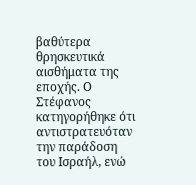βαθύτερα θρησκευτικά αισθήματα της εποχής. Ο Στέφανος κατηγορήθηκε ότι αντιστρατευόταν την παράδοση του Ισραήλ, ενώ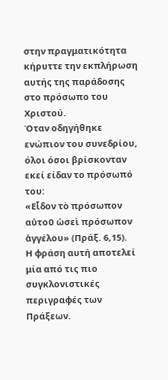στην πραγματικότητα κήρυττε την εκπλήρωση αυτής της παράδοσης στο πρόσωπο του Χριστού.
Όταν οδηγήθηκε ενώπιον του συνεδρίου, όλοι όσοι βρίσκονταν εκεί είδαν το πρόσωπό του:
«Εἶδον τὸ πρόσωπον αὐτοῦ ὡσεὶ πρόσωπον ἀγγέλου» (Πράξ. 6,15).
Η φράση αυτή αποτελεί μία από τις πιο συγκλονιστικές περιγραφές των Πράξεων.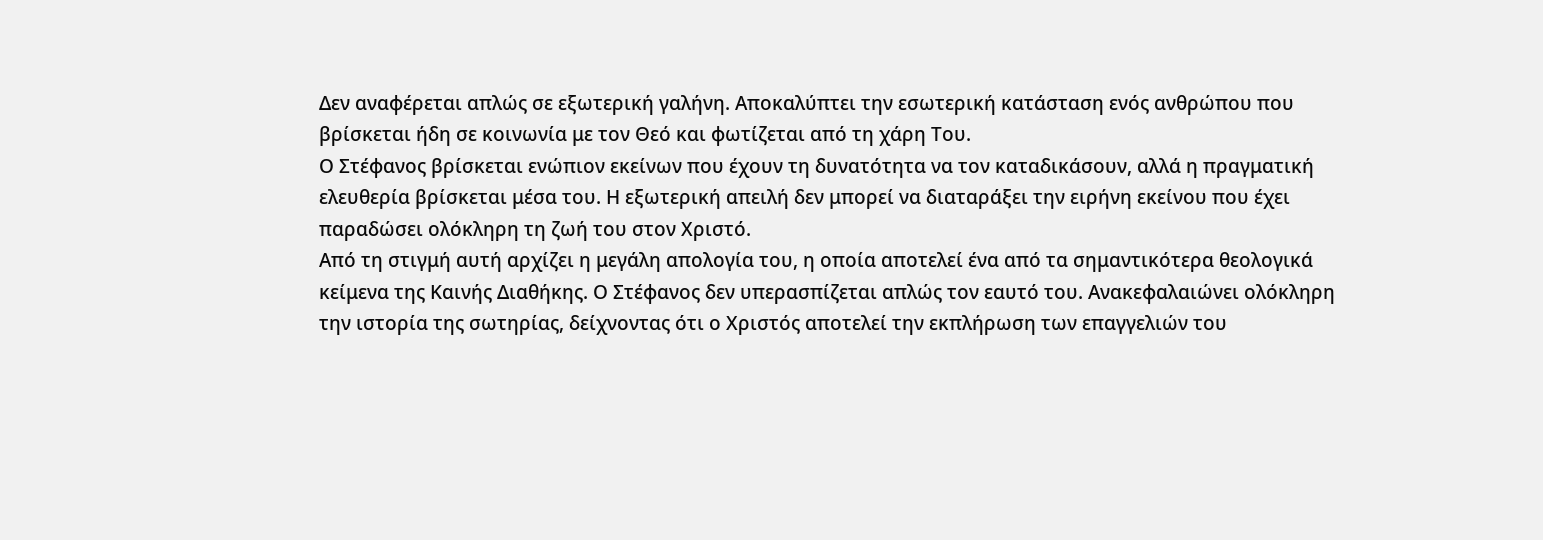Δεν αναφέρεται απλώς σε εξωτερική γαλήνη. Αποκαλύπτει την εσωτερική κατάσταση ενός ανθρώπου που βρίσκεται ήδη σε κοινωνία με τον Θεό και φωτίζεται από τη χάρη Του.
Ο Στέφανος βρίσκεται ενώπιον εκείνων που έχουν τη δυνατότητα να τον καταδικάσουν, αλλά η πραγματική ελευθερία βρίσκεται μέσα του. Η εξωτερική απειλή δεν μπορεί να διαταράξει την ειρήνη εκείνου που έχει παραδώσει ολόκληρη τη ζωή του στον Χριστό.
Από τη στιγμή αυτή αρχίζει η μεγάλη απολογία του, η οποία αποτελεί ένα από τα σημαντικότερα θεολογικά κείμενα της Καινής Διαθήκης. Ο Στέφανος δεν υπερασπίζεται απλώς τον εαυτό του. Ανακεφαλαιώνει ολόκληρη την ιστορία της σωτηρίας, δείχνοντας ότι ο Χριστός αποτελεί την εκπλήρωση των επαγγελιών του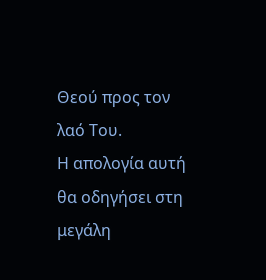Θεού προς τον λαό Του.
Η απολογία αυτή θα οδηγήσει στη μεγάλη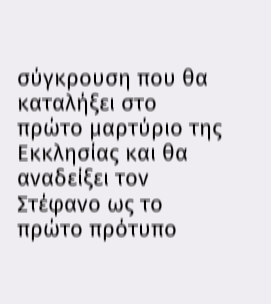σύγκρουση που θα καταλήξει στο πρώτο μαρτύριο της Εκκλησίας και θα αναδείξει τον Στέφανο ως το πρώτο πρότυπο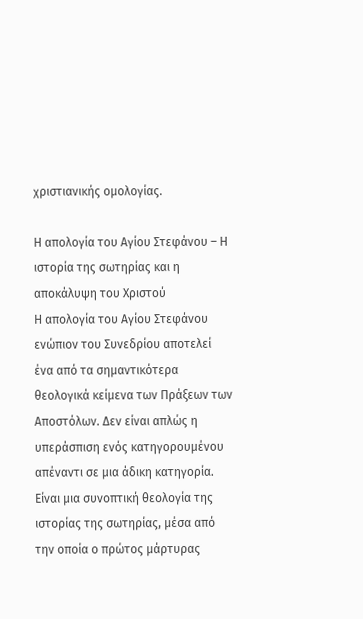χριστιανικής ομολογίας.

Η απολογία του Αγίου Στεφάνου – Η ιστορία της σωτηρίας και η αποκάλυψη του Χριστού
Η απολογία του Αγίου Στεφάνου ενώπιον του Συνεδρίου αποτελεί ένα από τα σημαντικότερα θεολογικά κείμενα των Πράξεων των Αποστόλων. Δεν είναι απλώς η υπεράσπιση ενός κατηγορουμένου απέναντι σε μια άδικη κατηγορία. Είναι μια συνοπτική θεολογία της ιστορίας της σωτηρίας, μέσα από την οποία ο πρώτος μάρτυρας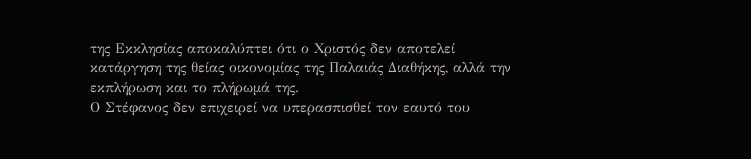της Εκκλησίας αποκαλύπτει ότι ο Χριστός δεν αποτελεί κατάργηση της θείας οικονομίας της Παλαιάς Διαθήκης, αλλά την εκπλήρωση και το πλήρωμά της.
Ο Στέφανος δεν επιχειρεί να υπερασπισθεί τον εαυτό του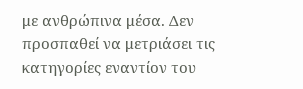με ανθρώπινα μέσα. Δεν προσπαθεί να μετριάσει τις κατηγορίες εναντίον του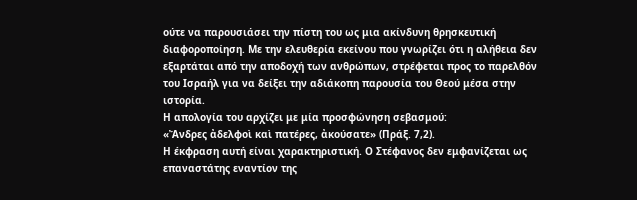ούτε να παρουσιάσει την πίστη του ως μια ακίνδυνη θρησκευτική διαφοροποίηση. Με την ελευθερία εκείνου που γνωρίζει ότι η αλήθεια δεν εξαρτάται από την αποδοχή των ανθρώπων, στρέφεται προς το παρελθόν του Ισραήλ για να δείξει την αδιάκοπη παρουσία του Θεού μέσα στην ιστορία.
Η απολογία του αρχίζει με μία προσφώνηση σεβασμού:
«Ἄνδρες ἀδελφοὶ καὶ πατέρες, ἀκούσατε» (Πράξ. 7,2).
Η έκφραση αυτή είναι χαρακτηριστική. Ο Στέφανος δεν εμφανίζεται ως επαναστάτης εναντίον της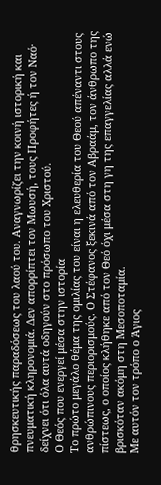θρησκευτικής παραδόσεως του λαού του. Αναγνωρίζει την κοινή ιστορική και πνευματική κληρονομιά. Δεν απορρίπτει τον Μωυσή, τους Προφήτες ή τον Ναό· δείχνει ότι όλα αυτά οδηγούν στο πρόσωπο του Χριστού.
Ο Θεός που ενεργεί μέσα στην ιστορία
Το πρώτο μεγάλο θέμα της ομιλίας του είναι η ελευθερία του Θεού απέναντι στους ανθρώπινους περιορισμούς. Ο Στέφανος ξεκινά από τον Αβραάμ, τον άνθρωπο της πίστεως, ο οποίος κλήθηκε από τον Θεό όχι μέσα στη γη της επαγγελίας αλλά ενώ βρισκόταν ακόμη στη Μεσοποταμία.
Με αυτόν τον τρόπο ο Άγιος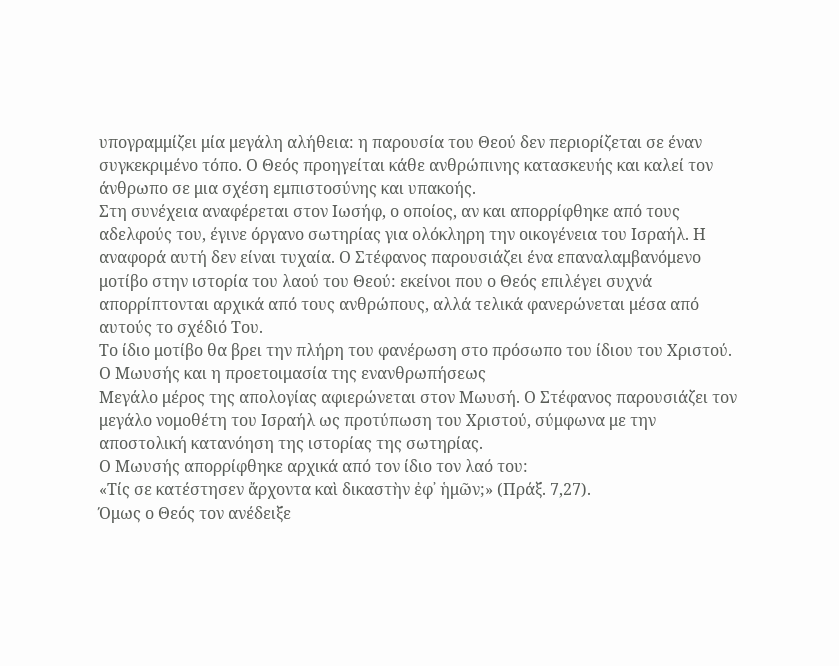υπογραμμίζει μία μεγάλη αλήθεια: η παρουσία του Θεού δεν περιορίζεται σε έναν συγκεκριμένο τόπο. Ο Θεός προηγείται κάθε ανθρώπινης κατασκευής και καλεί τον άνθρωπο σε μια σχέση εμπιστοσύνης και υπακοής.
Στη συνέχεια αναφέρεται στον Ιωσήφ, ο οποίος, αν και απορρίφθηκε από τους αδελφούς του, έγινε όργανο σωτηρίας για ολόκληρη την οικογένεια του Ισραήλ. Η αναφορά αυτή δεν είναι τυχαία. Ο Στέφανος παρουσιάζει ένα επαναλαμβανόμενο μοτίβο στην ιστορία του λαού του Θεού: εκείνοι που ο Θεός επιλέγει συχνά απορρίπτονται αρχικά από τους ανθρώπους, αλλά τελικά φανερώνεται μέσα από αυτούς το σχέδιό Του.
Το ίδιο μοτίβο θα βρει την πλήρη του φανέρωση στο πρόσωπο του ίδιου του Χριστού.
Ο Μωυσής και η προετοιμασία της ενανθρωπήσεως
Μεγάλο μέρος της απολογίας αφιερώνεται στον Μωυσή. Ο Στέφανος παρουσιάζει τον μεγάλο νομοθέτη του Ισραήλ ως προτύπωση του Χριστού, σύμφωνα με την αποστολική κατανόηση της ιστορίας της σωτηρίας.
Ο Μωυσής απορρίφθηκε αρχικά από τον ίδιο τον λαό του:
«Τίς σε κατέστησεν ἄρχοντα καὶ δικαστὴν ἐφ᾿ ἡμῶν;» (Πράξ. 7,27).
Όμως ο Θεός τον ανέδειξε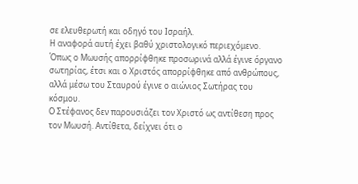σε ελευθερωτή και οδηγό του Ισραήλ.
Η αναφορά αυτή έχει βαθύ χριστολογικό περιεχόμενο. Όπως ο Μωυσής απορρίφθηκε προσωρινά αλλά έγινε όργανο σωτηρίας, έτσι και ο Χριστός απορρίφθηκε από ανθρώπους, αλλά μέσω του Σταυρού έγινε ο αιώνιος Σωτήρας του κόσμου.
Ο Στέφανος δεν παρουσιάζει τον Χριστό ως αντίθεση προς τον Μωυσή. Αντίθετα, δείχνει ότι ο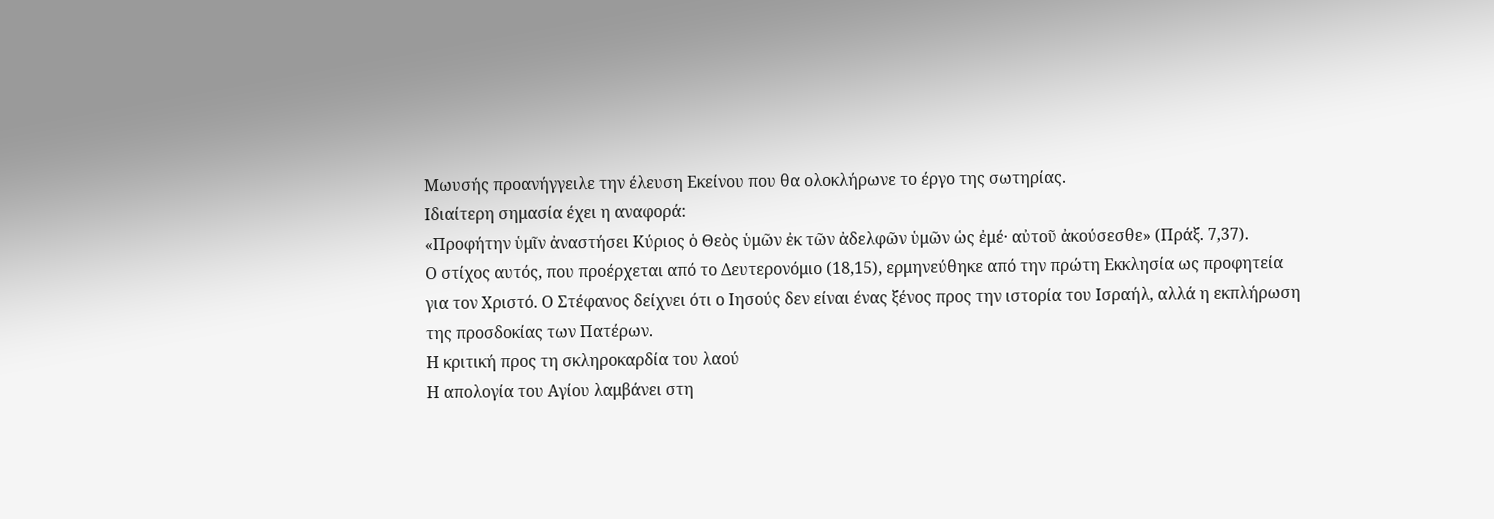Μωυσής προανήγγειλε την έλευση Εκείνου που θα ολοκλήρωνε το έργο της σωτηρίας.
Ιδιαίτερη σημασία έχει η αναφορά:
«Προφήτην ὑμῖν ἀναστήσει Κύριος ὁ Θεὸς ὑμῶν ἐκ τῶν ἀδελφῶν ὑμῶν ὡς ἐμέ· αὐτοῦ ἀκούσεσθε» (Πράξ. 7,37).
Ο στίχος αυτός, που προέρχεται από το Δευτερονόμιο (18,15), ερμηνεύθηκε από την πρώτη Εκκλησία ως προφητεία για τον Χριστό. Ο Στέφανος δείχνει ότι ο Ιησούς δεν είναι ένας ξένος προς την ιστορία του Ισραήλ, αλλά η εκπλήρωση της προσδοκίας των Πατέρων.
Η κριτική προς τη σκληροκαρδία του λαού
Η απολογία του Αγίου λαμβάνει στη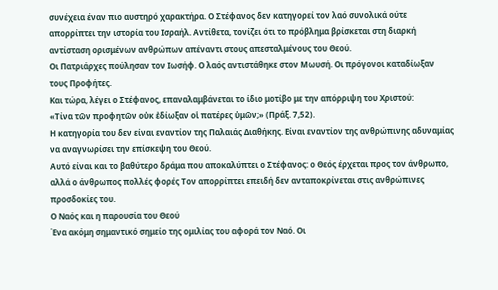συνέχεια έναν πιο αυστηρό χαρακτήρα. Ο Στέφανος δεν κατηγορεί τον λαό συνολικά ούτε απορρίπτει την ιστορία του Ισραήλ. Αντίθετα, τονίζει ότι το πρόβλημα βρίσκεται στη διαρκή αντίσταση ορισμένων ανθρώπων απέναντι στους απεσταλμένους του Θεού.
Οι Πατριάρχες πούλησαν τον Ιωσήφ. Ο λαός αντιστάθηκε στον Μωυσή. Οι πρόγονοι καταδίωξαν τους Προφήτες.
Και τώρα, λέγει ο Στέφανος, επαναλαμβάνεται το ίδιο μοτίβο με την απόρριψη του Χριστού:
«Τίνα τῶν προφητῶν οὐκ ἐδίωξαν οἱ πατέρες ὑμῶν;» (Πράξ. 7,52).
Η κατηγορία του δεν είναι εναντίον της Παλαιάς Διαθήκης. Είναι εναντίον της ανθρώπινης αδυναμίας να αναγνωρίσει την επίσκεψη του Θεού.
Αυτό είναι και το βαθύτερο δράμα που αποκαλύπτει ο Στέφανος: ο Θεός έρχεται προς τον άνθρωπο, αλλά ο άνθρωπος πολλές φορές Τον απορρίπτει επειδή δεν ανταποκρίνεται στις ανθρώπινες προσδοκίες του.
Ο Ναός και η παρουσία του Θεού
Ένα ακόμη σημαντικό σημείο της ομιλίας του αφορά τον Ναό. Οι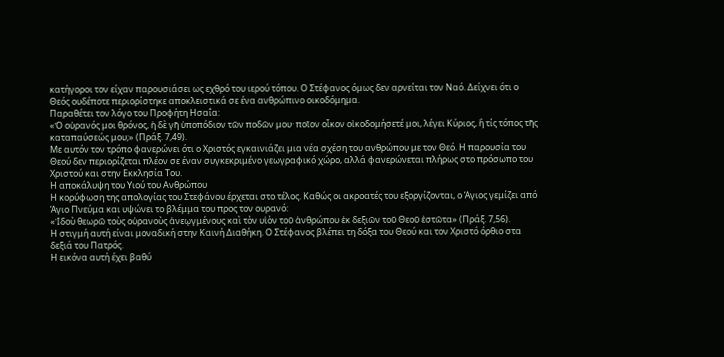κατήγοροι τον είχαν παρουσιάσει ως εχθρό του ιερού τόπου. Ο Στέφανος όμως δεν αρνείται τον Ναό. Δείχνει ότι ο Θεός ουδέποτε περιορίστηκε αποκλειστικά σε ένα ανθρώπινο οικοδόμημα.
Παραθέτει τον λόγο του Προφήτη Ησαΐα:
«Ὁ οὐρανός μοι θρόνος, ἡ δὲ γῆ ὑποπόδιον τῶν ποδῶν μου· ποῖον οἶκον οἰκοδομήσετέ μοι, λέγει Κύριος, ἢ τίς τόπος τῆς καταπαύσεώς μου;» (Πράξ. 7,49).
Με αυτόν τον τρόπο φανερώνει ότι ο Χριστός εγκαινιάζει μια νέα σχέση του ανθρώπου με τον Θεό. Η παρουσία του Θεού δεν περιορίζεται πλέον σε έναν συγκεκριμένο γεωγραφικό χώρο, αλλά φανερώνεται πλήρως στο πρόσωπο του Χριστού και στην Εκκλησία Του.
Η αποκάλυψη του Υιού του Ανθρώπου
Η κορύφωση της απολογίας του Στεφάνου έρχεται στο τέλος. Καθώς οι ακροατές του εξοργίζονται, ο Άγιος γεμίζει από Άγιο Πνεύμα και υψώνει το βλέμμα του προς τον ουρανό:
«Ἰδοὺ θεωρῶ τοὺς οὐρανοὺς ἀνεῳγμένους καὶ τὸν υἱὸν τοῦ ἀνθρώπου ἐκ δεξιῶν τοῦ Θεοῦ ἑστῶτα» (Πράξ. 7,56).
Η στιγμή αυτή είναι μοναδική στην Καινή Διαθήκη. Ο Στέφανος βλέπει τη δόξα του Θεού και τον Χριστό όρθιο στα δεξιά του Πατρός.
Η εικόνα αυτή έχει βαθύ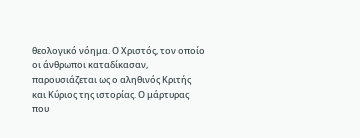θεολογικό νόημα. Ο Χριστός, τον οποίο οι άνθρωποι καταδίκασαν, παρουσιάζεται ως ο αληθινός Κριτής και Κύριος της ιστορίας. Ο μάρτυρας που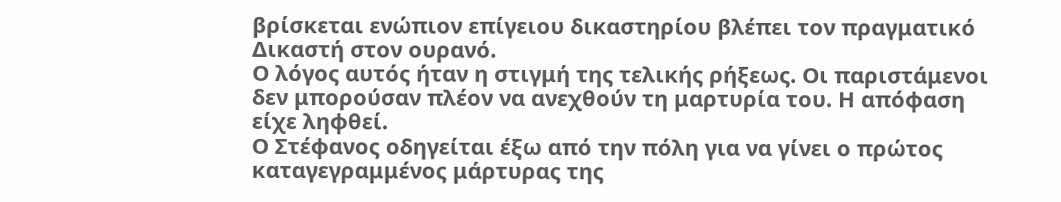βρίσκεται ενώπιον επίγειου δικαστηρίου βλέπει τον πραγματικό Δικαστή στον ουρανό.
Ο λόγος αυτός ήταν η στιγμή της τελικής ρήξεως. Οι παριστάμενοι δεν μπορούσαν πλέον να ανεχθούν τη μαρτυρία του. Η απόφαση είχε ληφθεί.
Ο Στέφανος οδηγείται έξω από την πόλη για να γίνει ο πρώτος καταγεγραμμένος μάρτυρας της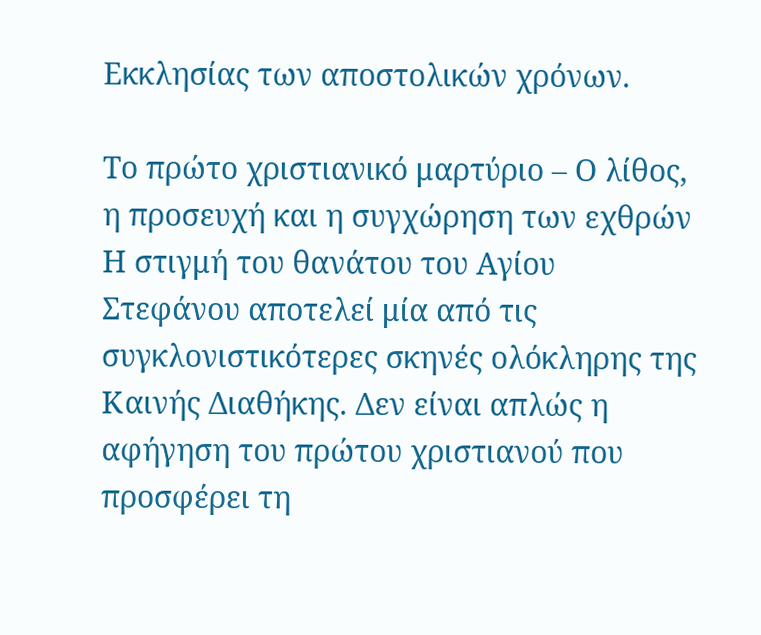Εκκλησίας των αποστολικών χρόνων.

Το πρώτο χριστιανικό μαρτύριο – Ο λίθος, η προσευχή και η συγχώρηση των εχθρών
Η στιγμή του θανάτου του Αγίου Στεφάνου αποτελεί μία από τις συγκλονιστικότερες σκηνές ολόκληρης της Καινής Διαθήκης. Δεν είναι απλώς η αφήγηση του πρώτου χριστιανού που προσφέρει τη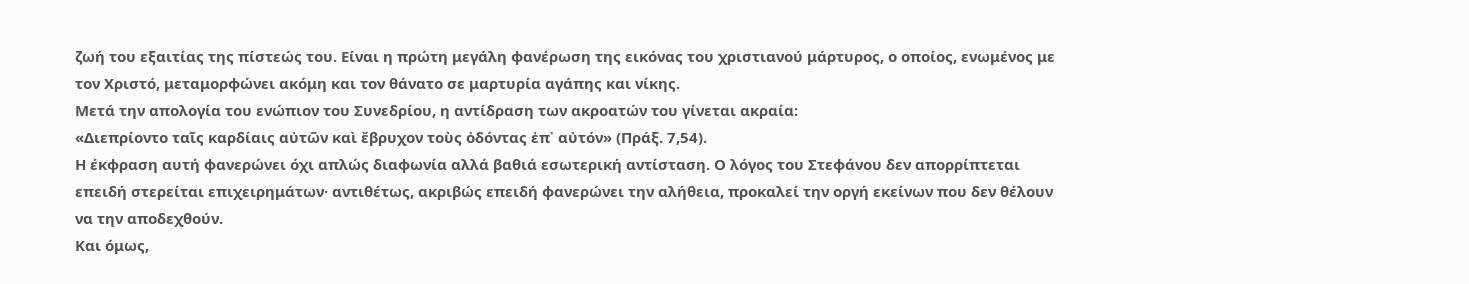ζωή του εξαιτίας της πίστεώς του. Είναι η πρώτη μεγάλη φανέρωση της εικόνας του χριστιανού μάρτυρος, ο οποίος, ενωμένος με τον Χριστό, μεταμορφώνει ακόμη και τον θάνατο σε μαρτυρία αγάπης και νίκης.
Μετά την απολογία του ενώπιον του Συνεδρίου, η αντίδραση των ακροατών του γίνεται ακραία:
«Διεπρίοντο ταῖς καρδίαις αὐτῶν καὶ ἔβρυχον τοὺς ὀδόντας ἐπ᾿ αὐτόν» (Πράξ. 7,54).
Η έκφραση αυτή φανερώνει όχι απλώς διαφωνία αλλά βαθιά εσωτερική αντίσταση. Ο λόγος του Στεφάνου δεν απορρίπτεται επειδή στερείται επιχειρημάτων· αντιθέτως, ακριβώς επειδή φανερώνει την αλήθεια, προκαλεί την οργή εκείνων που δεν θέλουν να την αποδεχθούν.
Και όμως,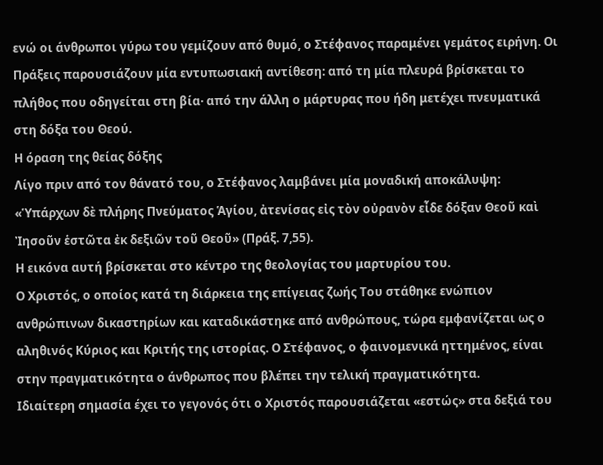ενώ οι άνθρωποι γύρω του γεμίζουν από θυμό, ο Στέφανος παραμένει γεμάτος ειρήνη. Οι Πράξεις παρουσιάζουν μία εντυπωσιακή αντίθεση: από τη μία πλευρά βρίσκεται το πλήθος που οδηγείται στη βία· από την άλλη ο μάρτυρας που ήδη μετέχει πνευματικά στη δόξα του Θεού.
Η όραση της θείας δόξης
Λίγο πριν από τον θάνατό του, ο Στέφανος λαμβάνει μία μοναδική αποκάλυψη:
«Ὑπάρχων δὲ πλήρης Πνεύματος Ἁγίου, ἀτενίσας εἰς τὸν οὐρανὸν εἶδε δόξαν Θεοῦ καὶ Ἰησοῦν ἑστῶτα ἐκ δεξιῶν τοῦ Θεοῦ» (Πράξ. 7,55).
Η εικόνα αυτή βρίσκεται στο κέντρο της θεολογίας του μαρτυρίου του.
Ο Χριστός, ο οποίος κατά τη διάρκεια της επίγειας ζωής Του στάθηκε ενώπιον ανθρώπινων δικαστηρίων και καταδικάστηκε από ανθρώπους, τώρα εμφανίζεται ως ο αληθινός Κύριος και Κριτής της ιστορίας. Ο Στέφανος, ο φαινομενικά ηττημένος, είναι στην πραγματικότητα ο άνθρωπος που βλέπει την τελική πραγματικότητα.
Ιδιαίτερη σημασία έχει το γεγονός ότι ο Χριστός παρουσιάζεται «εστώς» στα δεξιά του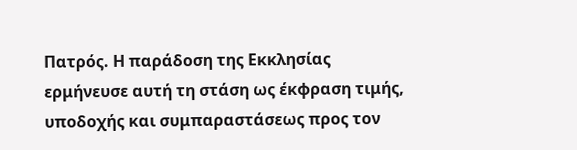Πατρός. Η παράδοση της Εκκλησίας ερμήνευσε αυτή τη στάση ως έκφραση τιμής, υποδοχής και συμπαραστάσεως προς τον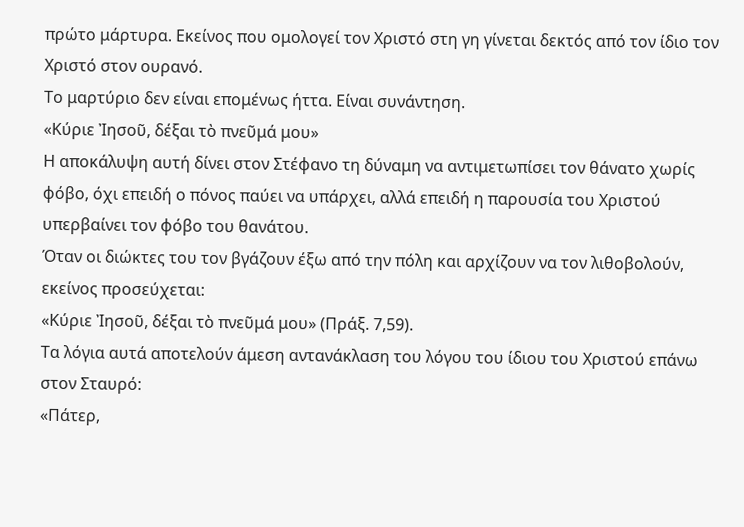πρώτο μάρτυρα. Εκείνος που ομολογεί τον Χριστό στη γη γίνεται δεκτός από τον ίδιο τον Χριστό στον ουρανό.
Το μαρτύριο δεν είναι επομένως ήττα. Είναι συνάντηση.
«Κύριε Ἰησοῦ, δέξαι τὸ πνεῦμά μου»
Η αποκάλυψη αυτή δίνει στον Στέφανο τη δύναμη να αντιμετωπίσει τον θάνατο χωρίς φόβο, όχι επειδή ο πόνος παύει να υπάρχει, αλλά επειδή η παρουσία του Χριστού υπερβαίνει τον φόβο του θανάτου.
Όταν οι διώκτες του τον βγάζουν έξω από την πόλη και αρχίζουν να τον λιθοβολούν, εκείνος προσεύχεται:
«Κύριε Ἰησοῦ, δέξαι τὸ πνεῦμά μου» (Πράξ. 7,59).
Τα λόγια αυτά αποτελούν άμεση αντανάκλαση του λόγου του ίδιου του Χριστού επάνω στον Σταυρό:
«Πάτερ,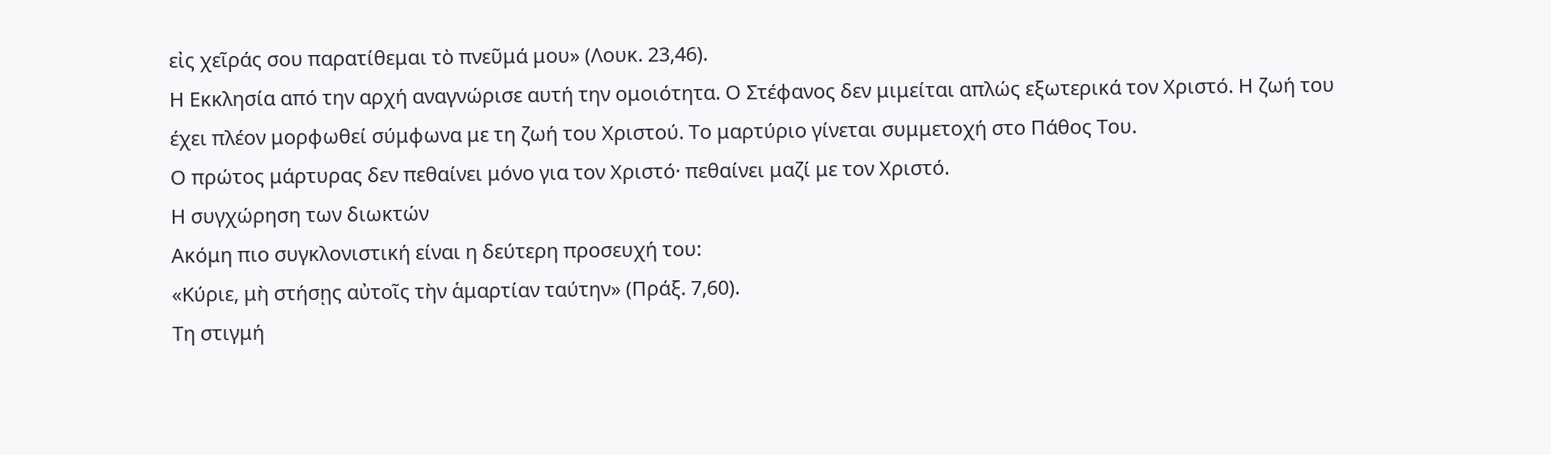εἰς χεῖράς σου παρατίθεμαι τὸ πνεῦμά μου» (Λουκ. 23,46).
Η Εκκλησία από την αρχή αναγνώρισε αυτή την ομοιότητα. Ο Στέφανος δεν μιμείται απλώς εξωτερικά τον Χριστό. Η ζωή του έχει πλέον μορφωθεί σύμφωνα με τη ζωή του Χριστού. Το μαρτύριο γίνεται συμμετοχή στο Πάθος Του.
Ο πρώτος μάρτυρας δεν πεθαίνει μόνο για τον Χριστό· πεθαίνει μαζί με τον Χριστό.
Η συγχώρηση των διωκτών
Ακόμη πιο συγκλονιστική είναι η δεύτερη προσευχή του:
«Κύριε, μὴ στήσῃς αὐτοῖς τὴν ἁμαρτίαν ταύτην» (Πράξ. 7,60).
Τη στιγμή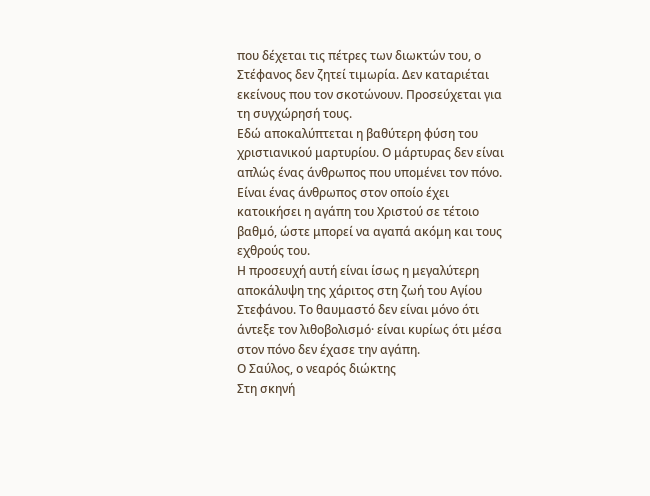που δέχεται τις πέτρες των διωκτών του, ο Στέφανος δεν ζητεί τιμωρία. Δεν καταριέται εκείνους που τον σκοτώνουν. Προσεύχεται για τη συγχώρησή τους.
Εδώ αποκαλύπτεται η βαθύτερη φύση του χριστιανικού μαρτυρίου. Ο μάρτυρας δεν είναι απλώς ένας άνθρωπος που υπομένει τον πόνο. Είναι ένας άνθρωπος στον οποίο έχει κατοικήσει η αγάπη του Χριστού σε τέτοιο βαθμό, ώστε μπορεί να αγαπά ακόμη και τους εχθρούς του.
Η προσευχή αυτή είναι ίσως η μεγαλύτερη αποκάλυψη της χάριτος στη ζωή του Αγίου Στεφάνου. Το θαυμαστό δεν είναι μόνο ότι άντεξε τον λιθοβολισμό· είναι κυρίως ότι μέσα στον πόνο δεν έχασε την αγάπη.
Ο Σαύλος, ο νεαρός διώκτης
Στη σκηνή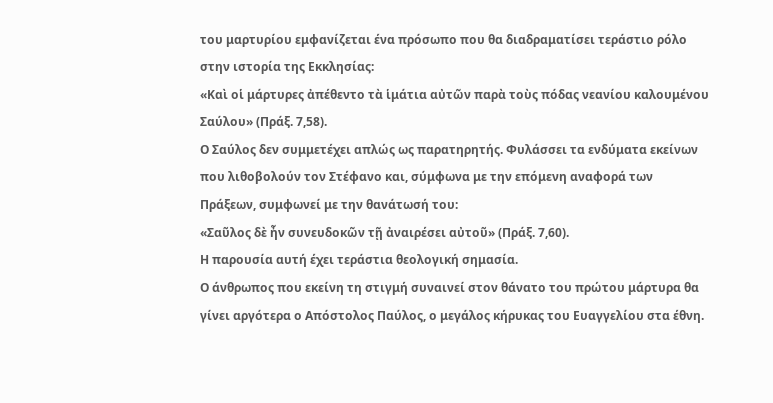του μαρτυρίου εμφανίζεται ένα πρόσωπο που θα διαδραματίσει τεράστιο ρόλο στην ιστορία της Εκκλησίας:
«Καὶ οἱ μάρτυρες ἀπέθεντο τὰ ἱμάτια αὐτῶν παρὰ τοὺς πόδας νεανίου καλουμένου Σαύλου» (Πράξ. 7,58).
Ο Σαύλος δεν συμμετέχει απλώς ως παρατηρητής. Φυλάσσει τα ενδύματα εκείνων που λιθοβολούν τον Στέφανο και, σύμφωνα με την επόμενη αναφορά των Πράξεων, συμφωνεί με την θανάτωσή του:
«Σαῦλος δὲ ἦν συνευδοκῶν τῇ ἀναιρέσει αὐτοῦ» (Πράξ. 7,60).
Η παρουσία αυτή έχει τεράστια θεολογική σημασία.
Ο άνθρωπος που εκείνη τη στιγμή συναινεί στον θάνατο του πρώτου μάρτυρα θα γίνει αργότερα ο Απόστολος Παύλος, ο μεγάλος κήρυκας του Ευαγγελίου στα έθνη.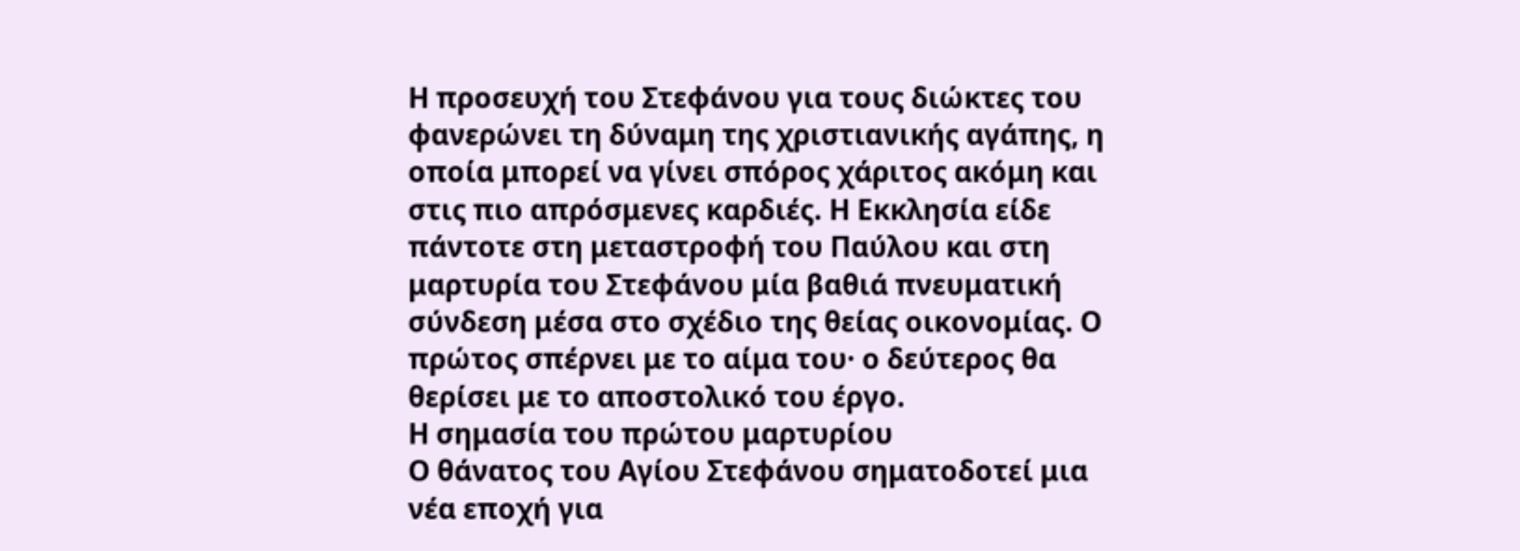Η προσευχή του Στεφάνου για τους διώκτες του φανερώνει τη δύναμη της χριστιανικής αγάπης, η οποία μπορεί να γίνει σπόρος χάριτος ακόμη και στις πιο απρόσμενες καρδιές. Η Εκκλησία είδε πάντοτε στη μεταστροφή του Παύλου και στη μαρτυρία του Στεφάνου μία βαθιά πνευματική σύνδεση μέσα στο σχέδιο της θείας οικονομίας. Ο πρώτος σπέρνει με το αίμα του· ο δεύτερος θα θερίσει με το αποστολικό του έργο.
Η σημασία του πρώτου μαρτυρίου
Ο θάνατος του Αγίου Στεφάνου σηματοδοτεί μια νέα εποχή για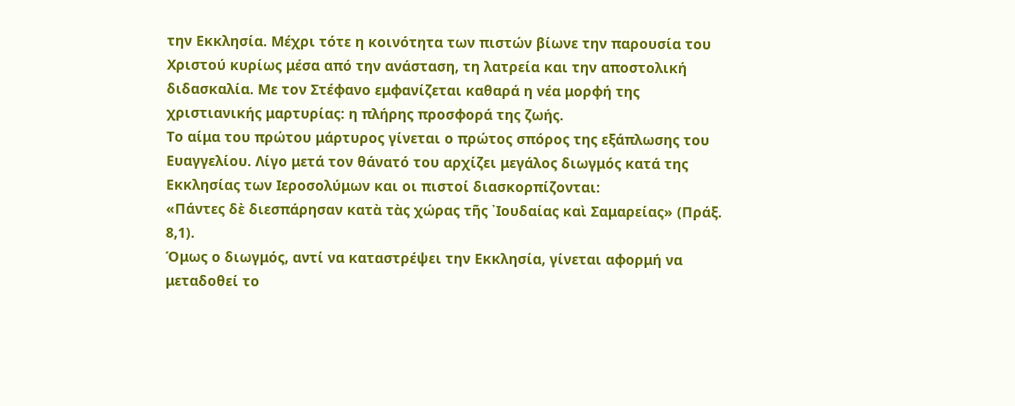την Εκκλησία. Μέχρι τότε η κοινότητα των πιστών βίωνε την παρουσία του Χριστού κυρίως μέσα από την ανάσταση, τη λατρεία και την αποστολική διδασκαλία. Με τον Στέφανο εμφανίζεται καθαρά η νέα μορφή της χριστιανικής μαρτυρίας: η πλήρης προσφορά της ζωής.
Το αίμα του πρώτου μάρτυρος γίνεται ο πρώτος σπόρος της εξάπλωσης του Ευαγγελίου. Λίγο μετά τον θάνατό του αρχίζει μεγάλος διωγμός κατά της Εκκλησίας των Ιεροσολύμων και οι πιστοί διασκορπίζονται:
«Πάντες δὲ διεσπάρησαν κατὰ τὰς χώρας τῆς ᾿Ιουδαίας καὶ Σαμαρείας» (Πράξ. 8,1).
Όμως ο διωγμός, αντί να καταστρέψει την Εκκλησία, γίνεται αφορμή να μεταδοθεί το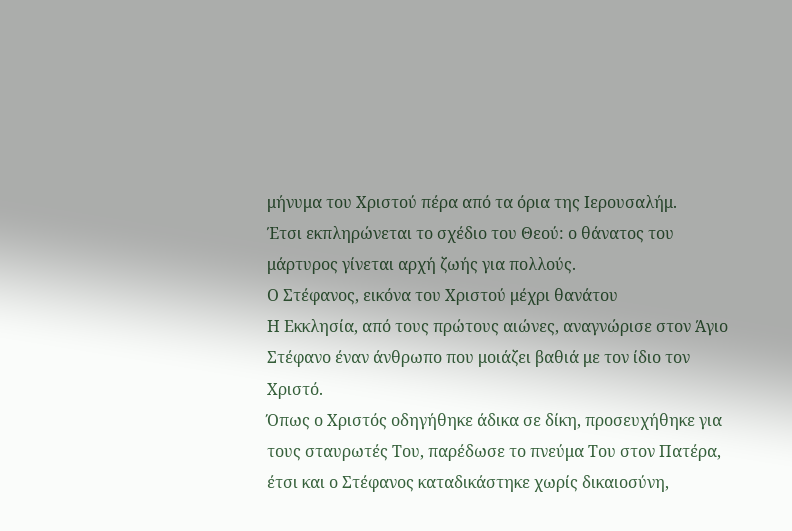μήνυμα του Χριστού πέρα από τα όρια της Ιερουσαλήμ.
Έτσι εκπληρώνεται το σχέδιο του Θεού: ο θάνατος του μάρτυρος γίνεται αρχή ζωής για πολλούς.
Ο Στέφανος, εικόνα του Χριστού μέχρι θανάτου
Η Εκκλησία, από τους πρώτους αιώνες, αναγνώρισε στον Άγιο Στέφανο έναν άνθρωπο που μοιάζει βαθιά με τον ίδιο τον Χριστό.
Όπως ο Χριστός οδηγήθηκε άδικα σε δίκη, προσευχήθηκε για τους σταυρωτές Του, παρέδωσε το πνεύμα Του στον Πατέρα, έτσι και ο Στέφανος καταδικάστηκε χωρίς δικαιοσύνη,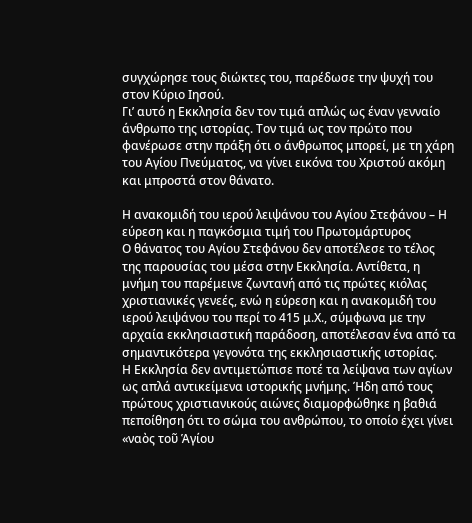συγχώρησε τους διώκτες του, παρέδωσε την ψυχή του στον Κύριο Ιησού.
Γι’ αυτό η Εκκλησία δεν τον τιμά απλώς ως έναν γενναίο άνθρωπο της ιστορίας. Τον τιμά ως τον πρώτο που φανέρωσε στην πράξη ότι ο άνθρωπος μπορεί, με τη χάρη του Αγίου Πνεύματος, να γίνει εικόνα του Χριστού ακόμη και μπροστά στον θάνατο.

Η ανακομιδή του ιερού λειψάνου του Αγίου Στεφάνου – Η εύρεση και η παγκόσμια τιμή του Πρωτομάρτυρος
Ο θάνατος του Αγίου Στεφάνου δεν αποτέλεσε το τέλος της παρουσίας του μέσα στην Εκκλησία. Αντίθετα, η μνήμη του παρέμεινε ζωντανή από τις πρώτες κιόλας χριστιανικές γενεές, ενώ η εύρεση και η ανακομιδή του ιερού λειψάνου του περί το 415 μ.Χ., σύμφωνα με την αρχαία εκκλησιαστική παράδοση, αποτέλεσαν ένα από τα σημαντικότερα γεγονότα της εκκλησιαστικής ιστορίας.
Η Εκκλησία δεν αντιμετώπισε ποτέ τα λείψανα των αγίων ως απλά αντικείμενα ιστορικής μνήμης. Ήδη από τους πρώτους χριστιανικούς αιώνες διαμορφώθηκε η βαθιά πεποίθηση ότι το σώμα του ανθρώπου, το οποίο έχει γίνει «ναὸς τοῦ Ἁγίου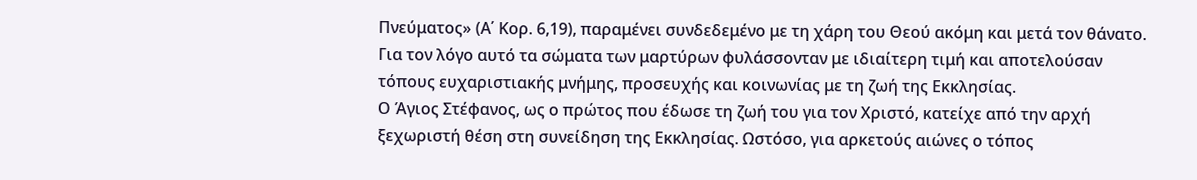Πνεύματος» (Α΄ Κορ. 6,19), παραμένει συνδεδεμένο με τη χάρη του Θεού ακόμη και μετά τον θάνατο. Για τον λόγο αυτό τα σώματα των μαρτύρων φυλάσσονταν με ιδιαίτερη τιμή και αποτελούσαν τόπους ευχαριστιακής μνήμης, προσευχής και κοινωνίας με τη ζωή της Εκκλησίας.
Ο Άγιος Στέφανος, ως ο πρώτος που έδωσε τη ζωή του για τον Χριστό, κατείχε από την αρχή ξεχωριστή θέση στη συνείδηση της Εκκλησίας. Ωστόσο, για αρκετούς αιώνες ο τόπος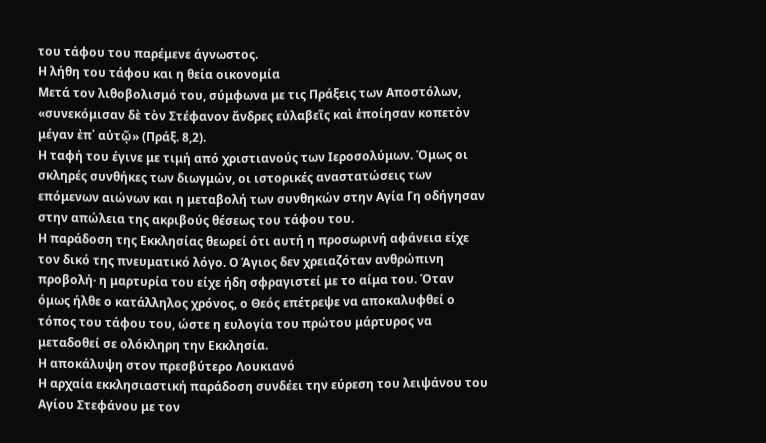του τάφου του παρέμενε άγνωστος.
Η λήθη του τάφου και η θεία οικονομία
Μετά τον λιθοβολισμό του, σύμφωνα με τις Πράξεις των Αποστόλων, «συνεκόμισαν δὲ τὸν Στέφανον ἄνδρες εὐλαβεῖς καὶ ἐποίησαν κοπετὸν μέγαν ἐπ᾿ αὐτῷ» (Πράξ. 8,2).
Η ταφή του έγινε με τιμή από χριστιανούς των Ιεροσολύμων. Όμως οι σκληρές συνθήκες των διωγμών, οι ιστορικές αναστατώσεις των επόμενων αιώνων και η μεταβολή των συνθηκών στην Αγία Γη οδήγησαν στην απώλεια της ακριβούς θέσεως του τάφου του.
Η παράδοση της Εκκλησίας θεωρεί ότι αυτή η προσωρινή αφάνεια είχε τον δικό της πνευματικό λόγο. Ο Άγιος δεν χρειαζόταν ανθρώπινη προβολή· η μαρτυρία του είχε ήδη σφραγιστεί με το αίμα του. Όταν όμως ήλθε ο κατάλληλος χρόνος, ο Θεός επέτρεψε να αποκαλυφθεί ο τόπος του τάφου του, ώστε η ευλογία του πρώτου μάρτυρος να μεταδοθεί σε ολόκληρη την Εκκλησία.
Η αποκάλυψη στον πρεσβύτερο Λουκιανό
Η αρχαία εκκλησιαστική παράδοση συνδέει την εύρεση του λειψάνου του Αγίου Στεφάνου με τον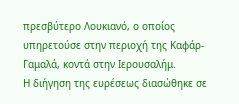πρεσβύτερο Λουκιανό, ο οποίος υπηρετούσε στην περιοχή της Καφάρ-Γαμαλά, κοντά στην Ιερουσαλήμ.
Η διήγηση της ευρέσεως διασώθηκε σε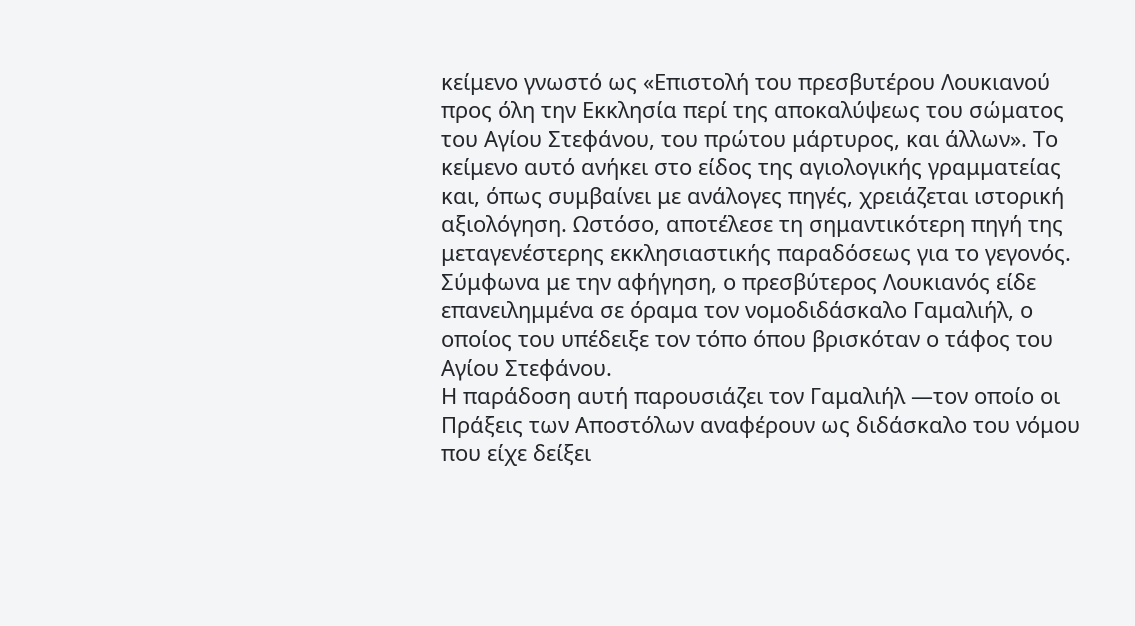κείμενο γνωστό ως «Επιστολή του πρεσβυτέρου Λουκιανού προς όλη την Εκκλησία περί της αποκαλύψεως του σώματος του Αγίου Στεφάνου, του πρώτου μάρτυρος, και άλλων». Το κείμενο αυτό ανήκει στο είδος της αγιολογικής γραμματείας και, όπως συμβαίνει με ανάλογες πηγές, χρειάζεται ιστορική αξιολόγηση. Ωστόσο, αποτέλεσε τη σημαντικότερη πηγή της μεταγενέστερης εκκλησιαστικής παραδόσεως για το γεγονός.
Σύμφωνα με την αφήγηση, ο πρεσβύτερος Λουκιανός είδε επανειλημμένα σε όραμα τον νομοδιδάσκαλο Γαμαλιήλ, ο οποίος του υπέδειξε τον τόπο όπου βρισκόταν ο τάφος του Αγίου Στεφάνου.
Η παράδοση αυτή παρουσιάζει τον Γαμαλιήλ —τον οποίο οι Πράξεις των Αποστόλων αναφέρουν ως διδάσκαλο του νόμου που είχε δείξει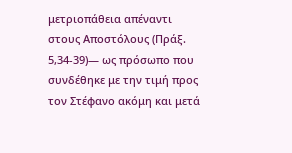μετριοπάθεια απέναντι στους Αποστόλους (Πράξ. 5,34-39)— ως πρόσωπο που συνδέθηκε με την τιμή προς τον Στέφανο ακόμη και μετά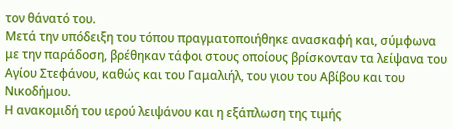τον θάνατό του.
Μετά την υπόδειξη του τόπου πραγματοποιήθηκε ανασκαφή και, σύμφωνα με την παράδοση, βρέθηκαν τάφοι στους οποίους βρίσκονταν τα λείψανα του Αγίου Στεφάνου, καθώς και του Γαμαλιήλ, του γιου του Αβίβου και του Νικοδήμου.
Η ανακομιδή του ιερού λειψάνου και η εξάπλωση της τιμής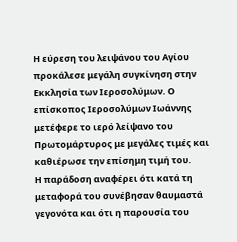Η εύρεση του λειψάνου του Αγίου προκάλεσε μεγάλη συγκίνηση στην Εκκλησία των Ιεροσολύμων. Ο επίσκοπος Ιεροσολύμων Ιωάννης μετέφερε το ιερό λείψανο του Πρωτομάρτυρος με μεγάλες τιμές και καθιέρωσε την επίσημη τιμή του.
Η παράδοση αναφέρει ότι κατά τη μεταφορά του συνέβησαν θαυμαστά γεγονότα και ότι η παρουσία του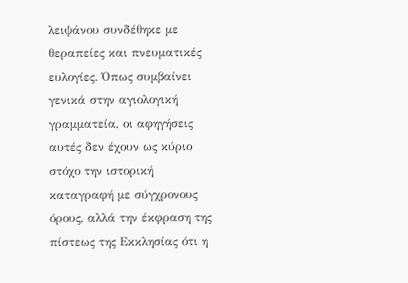λειψάνου συνδέθηκε με θεραπείες και πνευματικές ευλογίες. Όπως συμβαίνει γενικά στην αγιολογική γραμματεία, οι αφηγήσεις αυτές δεν έχουν ως κύριο στόχο την ιστορική καταγραφή με σύγχρονους όρους, αλλά την έκφραση της πίστεως της Εκκλησίας ότι η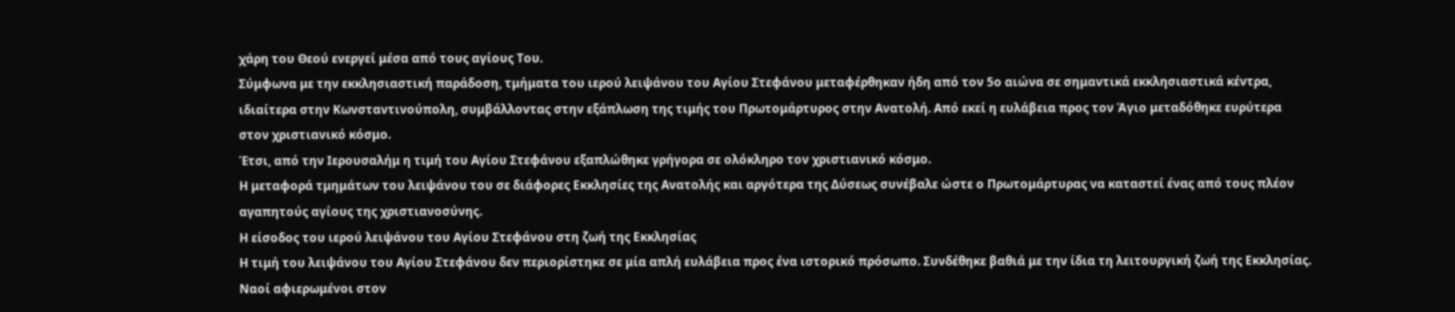χάρη του Θεού ενεργεί μέσα από τους αγίους Του.
Σύμφωνα με την εκκλησιαστική παράδοση, τμήματα του ιερού λειψάνου του Αγίου Στεφάνου μεταφέρθηκαν ήδη από τον 5ο αιώνα σε σημαντικά εκκλησιαστικά κέντρα, ιδιαίτερα στην Κωνσταντινούπολη, συμβάλλοντας στην εξάπλωση της τιμής του Πρωτομάρτυρος στην Ανατολή. Από εκεί η ευλάβεια προς τον Άγιο μεταδόθηκε ευρύτερα στον χριστιανικό κόσμο.
Έτσι, από την Ιερουσαλήμ η τιμή του Αγίου Στεφάνου εξαπλώθηκε γρήγορα σε ολόκληρο τον χριστιανικό κόσμο.
Η μεταφορά τμημάτων του λειψάνου του σε διάφορες Εκκλησίες της Ανατολής και αργότερα της Δύσεως συνέβαλε ώστε ο Πρωτομάρτυρας να καταστεί ένας από τους πλέον αγαπητούς αγίους της χριστιανοσύνης.
Η είσοδος του ιερού λειψάνου του Αγίου Στεφάνου στη ζωή της Εκκλησίας
Η τιμή του λειψάνου του Αγίου Στεφάνου δεν περιορίστηκε σε μία απλή ευλάβεια προς ένα ιστορικό πρόσωπο. Συνδέθηκε βαθιά με την ίδια τη λειτουργική ζωή της Εκκλησίας.
Ναοί αφιερωμένοι στον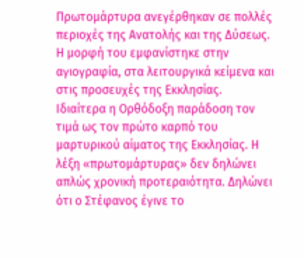Πρωτομάρτυρα ανεγέρθηκαν σε πολλές περιοχές της Ανατολής και της Δύσεως. Η μορφή του εμφανίστηκε στην αγιογραφία, στα λειτουργικά κείμενα και στις προσευχές της Εκκλησίας.
Ιδιαίτερα η Ορθόδοξη παράδοση τον τιμά ως τον πρώτο καρπό του μαρτυρικού αίματος της Εκκλησίας. Η λέξη «πρωτομάρτυρας» δεν δηλώνει απλώς χρονική προτεραιότητα. Δηλώνει ότι ο Στέφανος έγινε το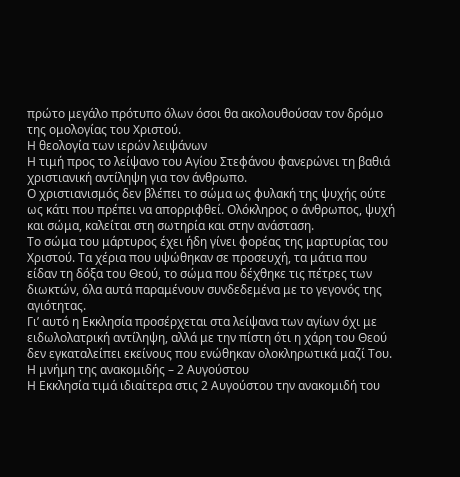πρώτο μεγάλο πρότυπο όλων όσοι θα ακολουθούσαν τον δρόμο της ομολογίας του Χριστού.
Η θεολογία των ιερών λειψάνων
Η τιμή προς το λείψανο του Αγίου Στεφάνου φανερώνει τη βαθιά χριστιανική αντίληψη για τον άνθρωπο.
Ο χριστιανισμός δεν βλέπει το σώμα ως φυλακή της ψυχής ούτε ως κάτι που πρέπει να απορριφθεί. Ολόκληρος ο άνθρωπος, ψυχή και σώμα, καλείται στη σωτηρία και στην ανάσταση.
Το σώμα του μάρτυρος έχει ήδη γίνει φορέας της μαρτυρίας του Χριστού. Τα χέρια που υψώθηκαν σε προσευχή, τα μάτια που είδαν τη δόξα του Θεού, το σώμα που δέχθηκε τις πέτρες των διωκτών, όλα αυτά παραμένουν συνδεδεμένα με το γεγονός της αγιότητας.
Γι’ αυτό η Εκκλησία προσέρχεται στα λείψανα των αγίων όχι με ειδωλολατρική αντίληψη, αλλά με την πίστη ότι η χάρη του Θεού δεν εγκαταλείπει εκείνους που ενώθηκαν ολοκληρωτικά μαζί Του.
Η μνήμη της ανακομιδής – 2 Αυγούστου
Η Εκκλησία τιμά ιδιαίτερα στις 2 Αυγούστου την ανακομιδή του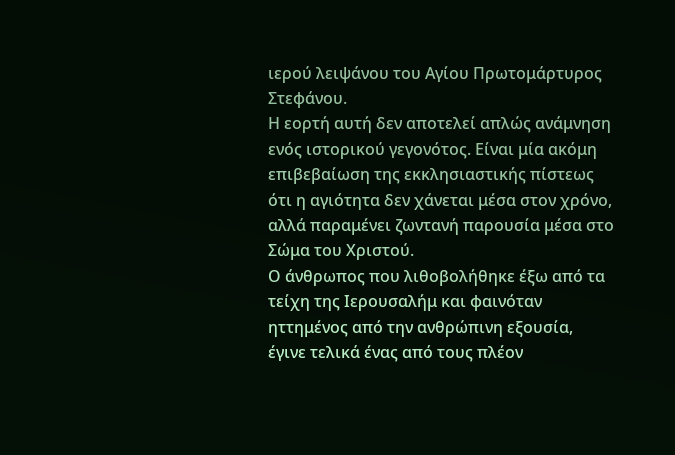ιερού λειψάνου του Αγίου Πρωτομάρτυρος Στεφάνου.
Η εορτή αυτή δεν αποτελεί απλώς ανάμνηση ενός ιστορικού γεγονότος. Είναι μία ακόμη επιβεβαίωση της εκκλησιαστικής πίστεως ότι η αγιότητα δεν χάνεται μέσα στον χρόνο, αλλά παραμένει ζωντανή παρουσία μέσα στο Σώμα του Χριστού.
Ο άνθρωπος που λιθοβολήθηκε έξω από τα τείχη της Ιερουσαλήμ και φαινόταν ηττημένος από την ανθρώπινη εξουσία, έγινε τελικά ένας από τους πλέον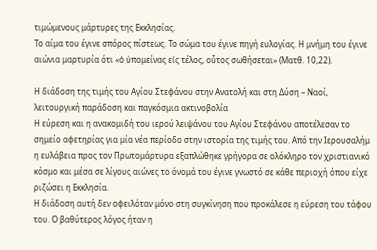τιμώμενους μάρτυρες της Εκκλησίας.
Το αίμα του έγινε σπόρος πίστεως. Το σώμα του έγινε πηγή ευλογίας. Η μνήμη του έγινε αιώνια μαρτυρία ότι «ὁ ὑπομείνας εἰς τέλος, οὗτος σωθήσεται» (Ματθ. 10,22).

Η διάδοση της τιμής του Αγίου Στεφάνου στην Ανατολή και στη Δύση – Ναοί, λειτουργική παράδοση και παγκόσμια ακτινοβολία
Η εύρεση και η ανακομιδή του ιερού λειψάνου του Αγίου Στεφάνου αποτέλεσαν το σημείο αφετηρίας για μία νέα περίοδο στην ιστορία της τιμής του. Από την Ιερουσαλήμ η ευλάβεια προς τον Πρωτομάρτυρα εξαπλώθηκε γρήγορα σε ολόκληρο τον χριστιανικό κόσμο και μέσα σε λίγους αιώνες το όνομά του έγινε γνωστό σε κάθε περιοχή όπου είχε ριζώσει η Εκκλησία.
Η διάδοση αυτή δεν οφειλόταν μόνο στη συγκίνηση που προκάλεσε η εύρεση του τάφου του. Ο βαθύτερος λόγος ήταν η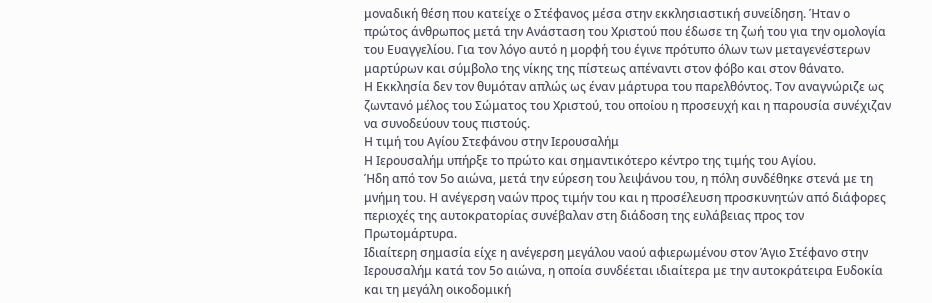μοναδική θέση που κατείχε ο Στέφανος μέσα στην εκκλησιαστική συνείδηση. Ήταν ο πρώτος άνθρωπος μετά την Ανάσταση του Χριστού που έδωσε τη ζωή του για την ομολογία του Ευαγγελίου. Για τον λόγο αυτό η μορφή του έγινε πρότυπο όλων των μεταγενέστερων μαρτύρων και σύμβολο της νίκης της πίστεως απέναντι στον φόβο και στον θάνατο.
Η Εκκλησία δεν τον θυμόταν απλώς ως έναν μάρτυρα του παρελθόντος. Τον αναγνώριζε ως ζωντανό μέλος του Σώματος του Χριστού, του οποίου η προσευχή και η παρουσία συνέχιζαν να συνοδεύουν τους πιστούς.
Η τιμή του Αγίου Στεφάνου στην Ιερουσαλήμ
Η Ιερουσαλήμ υπήρξε το πρώτο και σημαντικότερο κέντρο της τιμής του Αγίου.
Ήδη από τον 5ο αιώνα, μετά την εύρεση του λειψάνου του, η πόλη συνδέθηκε στενά με τη μνήμη του. Η ανέγερση ναών προς τιμήν του και η προσέλευση προσκυνητών από διάφορες περιοχές της αυτοκρατορίας συνέβαλαν στη διάδοση της ευλάβειας προς τον Πρωτομάρτυρα.
Ιδιαίτερη σημασία είχε η ανέγερση μεγάλου ναού αφιερωμένου στον Άγιο Στέφανο στην Ιερουσαλήμ κατά τον 5ο αιώνα, η οποία συνδέεται ιδιαίτερα με την αυτοκράτειρα Ευδοκία και τη μεγάλη οικοδομική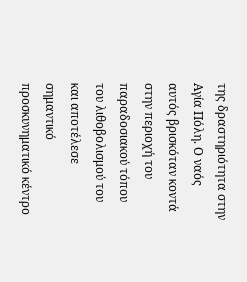της δραστηριότητα στην Αγία Πόλη. Ο ναός αυτός βρισκόταν κοντά στην περιοχή του παραδοσιακού τόπου του λιθοβολισμού του και αποτέλεσε σημαντικό προσκυνηματικό κέντρο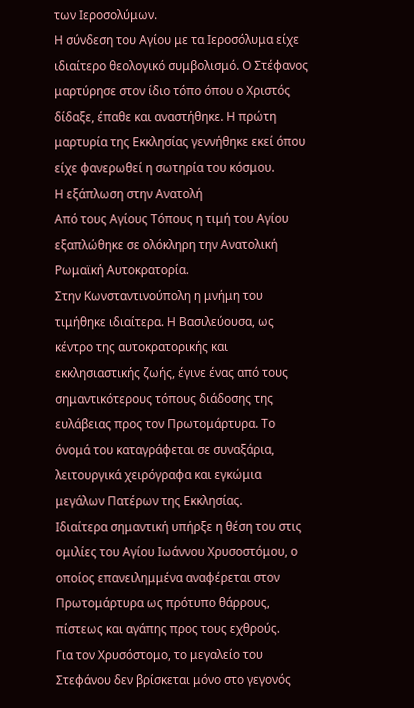των Ιεροσολύμων.
Η σύνδεση του Αγίου με τα Ιεροσόλυμα είχε ιδιαίτερο θεολογικό συμβολισμό. Ο Στέφανος μαρτύρησε στον ίδιο τόπο όπου ο Χριστός δίδαξε, έπαθε και αναστήθηκε. Η πρώτη μαρτυρία της Εκκλησίας γεννήθηκε εκεί όπου είχε φανερωθεί η σωτηρία του κόσμου.
Η εξάπλωση στην Ανατολή
Από τους Αγίους Τόπους η τιμή του Αγίου εξαπλώθηκε σε ολόκληρη την Ανατολική Ρωμαϊκή Αυτοκρατορία.
Στην Κωνσταντινούπολη η μνήμη του τιμήθηκε ιδιαίτερα. Η Βασιλεύουσα, ως κέντρο της αυτοκρατορικής και εκκλησιαστικής ζωής, έγινε ένας από τους σημαντικότερους τόπους διάδοσης της ευλάβειας προς τον Πρωτομάρτυρα. Το όνομά του καταγράφεται σε συναξάρια, λειτουργικά χειρόγραφα και εγκώμια μεγάλων Πατέρων της Εκκλησίας.
Ιδιαίτερα σημαντική υπήρξε η θέση του στις ομιλίες του Αγίου Ιωάννου Χρυσοστόμου, ο οποίος επανειλημμένα αναφέρεται στον Πρωτομάρτυρα ως πρότυπο θάρρους, πίστεως και αγάπης προς τους εχθρούς.
Για τον Χρυσόστομο, το μεγαλείο του Στεφάνου δεν βρίσκεται μόνο στο γεγονός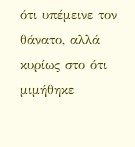ότι υπέμεινε τον θάνατο, αλλά κυρίως στο ότι μιμήθηκε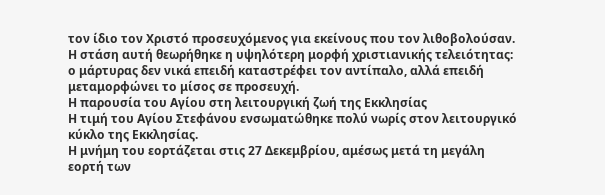τον ίδιο τον Χριστό προσευχόμενος για εκείνους που τον λιθοβολούσαν.
Η στάση αυτή θεωρήθηκε η υψηλότερη μορφή χριστιανικής τελειότητας: ο μάρτυρας δεν νικά επειδή καταστρέφει τον αντίπαλο, αλλά επειδή μεταμορφώνει το μίσος σε προσευχή.
Η παρουσία του Αγίου στη λειτουργική ζωή της Εκκλησίας
Η τιμή του Αγίου Στεφάνου ενσωματώθηκε πολύ νωρίς στον λειτουργικό κύκλο της Εκκλησίας.
Η μνήμη του εορτάζεται στις 27 Δεκεμβρίου, αμέσως μετά τη μεγάλη εορτή των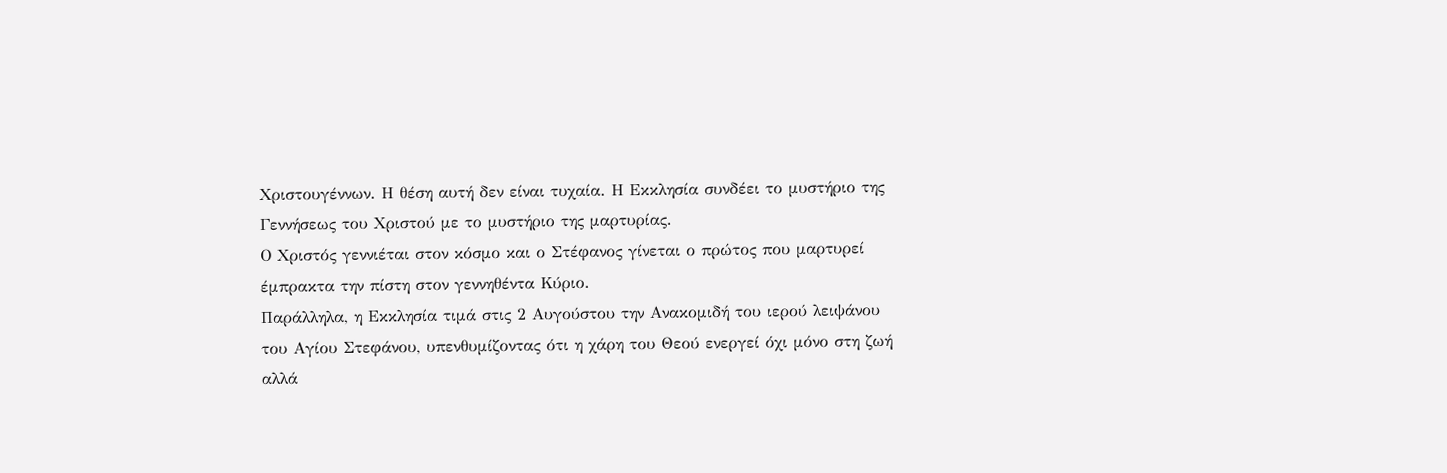Χριστουγέννων. Η θέση αυτή δεν είναι τυχαία. Η Εκκλησία συνδέει το μυστήριο της Γεννήσεως του Χριστού με το μυστήριο της μαρτυρίας.
Ο Χριστός γεννιέται στον κόσμο και ο Στέφανος γίνεται ο πρώτος που μαρτυρεί έμπρακτα την πίστη στον γεννηθέντα Κύριο.
Παράλληλα, η Εκκλησία τιμά στις 2 Αυγούστου την Ανακομιδή του ιερού λειψάνου του Αγίου Στεφάνου, υπενθυμίζοντας ότι η χάρη του Θεού ενεργεί όχι μόνο στη ζωή αλλά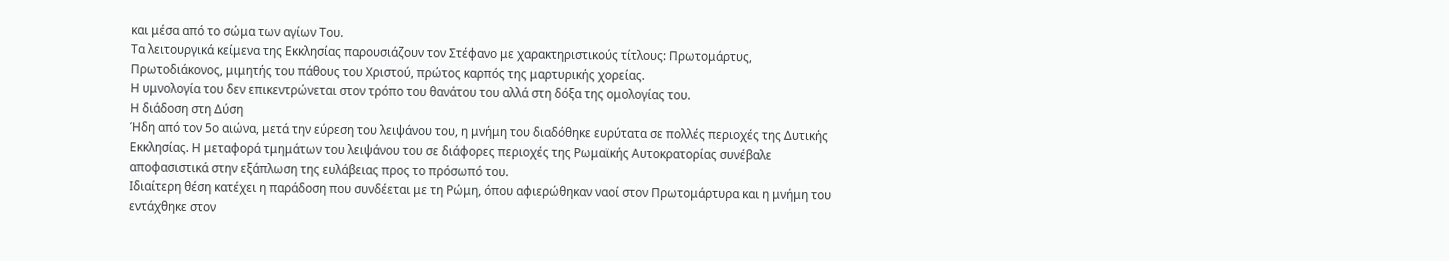και μέσα από το σώμα των αγίων Του.
Τα λειτουργικά κείμενα της Εκκλησίας παρουσιάζουν τον Στέφανο με χαρακτηριστικούς τίτλους: Πρωτομάρτυς, Πρωτοδιάκονος, μιμητής του πάθους του Χριστού, πρώτος καρπός της μαρτυρικής χορείας.
Η υμνολογία του δεν επικεντρώνεται στον τρόπο του θανάτου του αλλά στη δόξα της ομολογίας του.
Η διάδοση στη Δύση
Ήδη από τον 5ο αιώνα, μετά την εύρεση του λειψάνου του, η μνήμη του διαδόθηκε ευρύτατα σε πολλές περιοχές της Δυτικής Εκκλησίας. Η μεταφορά τμημάτων του λειψάνου του σε διάφορες περιοχές της Ρωμαϊκής Αυτοκρατορίας συνέβαλε αποφασιστικά στην εξάπλωση της ευλάβειας προς το πρόσωπό του.
Ιδιαίτερη θέση κατέχει η παράδοση που συνδέεται με τη Ρώμη, όπου αφιερώθηκαν ναοί στον Πρωτομάρτυρα και η μνήμη του εντάχθηκε στον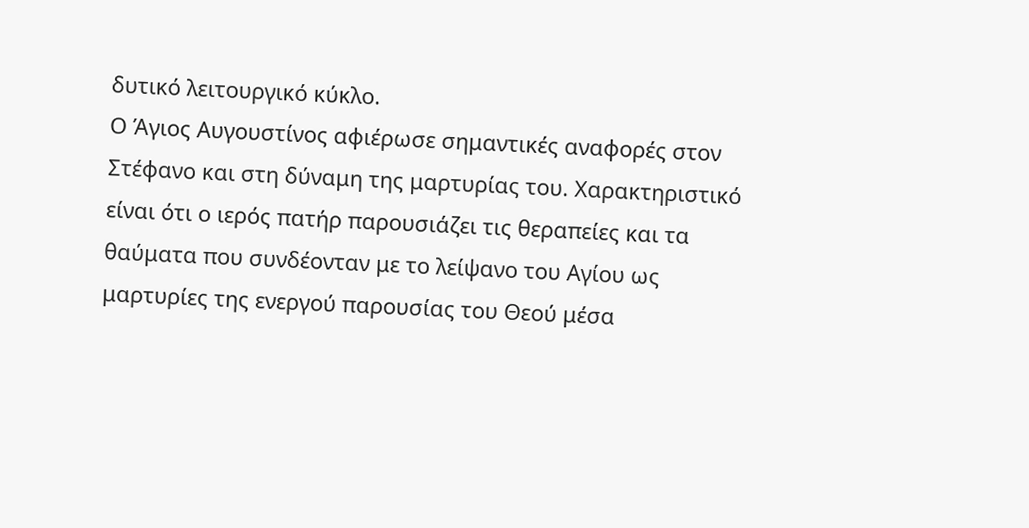δυτικό λειτουργικό κύκλο.
Ο Άγιος Αυγουστίνος αφιέρωσε σημαντικές αναφορές στον Στέφανο και στη δύναμη της μαρτυρίας του. Χαρακτηριστικό είναι ότι ο ιερός πατήρ παρουσιάζει τις θεραπείες και τα θαύματα που συνδέονταν με το λείψανο του Αγίου ως μαρτυρίες της ενεργού παρουσίας του Θεού μέσα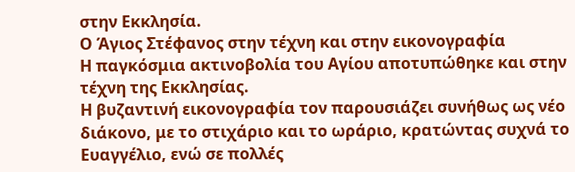στην Εκκλησία.
Ο Άγιος Στέφανος στην τέχνη και στην εικονογραφία
Η παγκόσμια ακτινοβολία του Αγίου αποτυπώθηκε και στην τέχνη της Εκκλησίας.
Η βυζαντινή εικονογραφία τον παρουσιάζει συνήθως ως νέο διάκονο, με το στιχάριο και το ωράριο, κρατώντας συχνά το Ευαγγέλιο, ενώ σε πολλές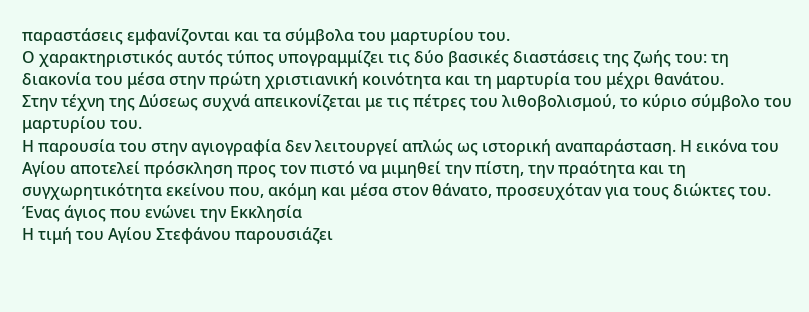παραστάσεις εμφανίζονται και τα σύμβολα του μαρτυρίου του.
Ο χαρακτηριστικός αυτός τύπος υπογραμμίζει τις δύο βασικές διαστάσεις της ζωής του: τη διακονία του μέσα στην πρώτη χριστιανική κοινότητα και τη μαρτυρία του μέχρι θανάτου.
Στην τέχνη της Δύσεως συχνά απεικονίζεται με τις πέτρες του λιθοβολισμού, το κύριο σύμβολο του μαρτυρίου του.
Η παρουσία του στην αγιογραφία δεν λειτουργεί απλώς ως ιστορική αναπαράσταση. Η εικόνα του Αγίου αποτελεί πρόσκληση προς τον πιστό να μιμηθεί την πίστη, την πραότητα και τη συγχωρητικότητα εκείνου που, ακόμη και μέσα στον θάνατο, προσευχόταν για τους διώκτες του.
Ένας άγιος που ενώνει την Εκκλησία
Η τιμή του Αγίου Στεφάνου παρουσιάζει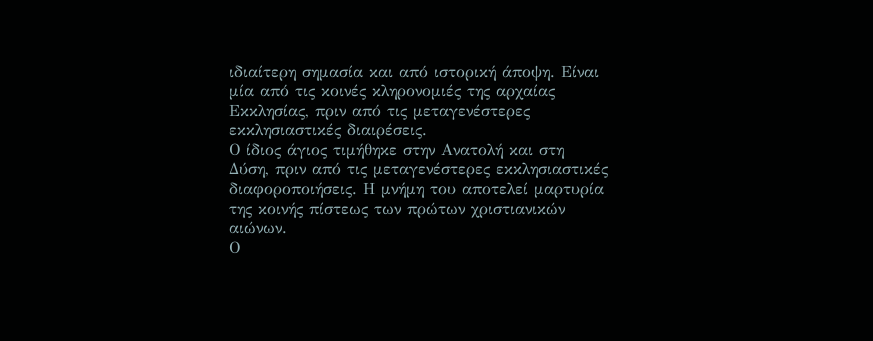ιδιαίτερη σημασία και από ιστορική άποψη. Είναι μία από τις κοινές κληρονομιές της αρχαίας Εκκλησίας, πριν από τις μεταγενέστερες εκκλησιαστικές διαιρέσεις.
Ο ίδιος άγιος τιμήθηκε στην Ανατολή και στη Δύση, πριν από τις μεταγενέστερες εκκλησιαστικές διαφοροποιήσεις. Η μνήμη του αποτελεί μαρτυρία της κοινής πίστεως των πρώτων χριστιανικών αιώνων.
Ο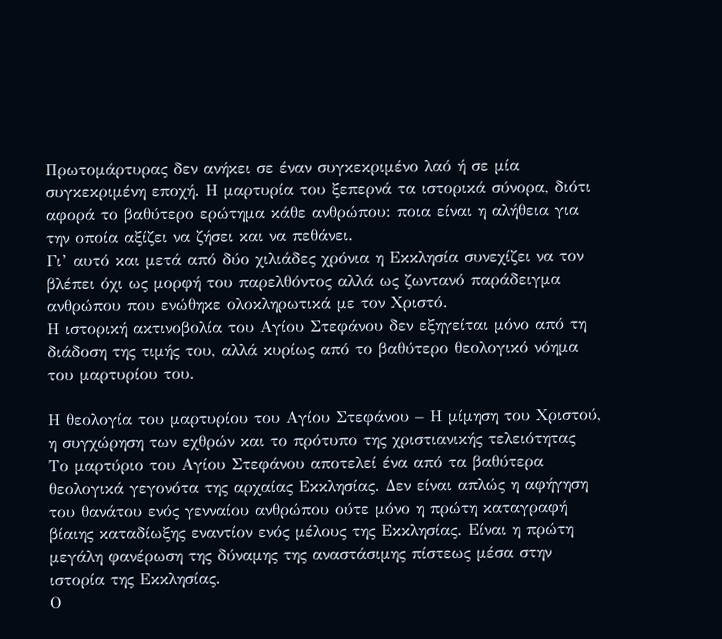Πρωτομάρτυρας δεν ανήκει σε έναν συγκεκριμένο λαό ή σε μία συγκεκριμένη εποχή. Η μαρτυρία του ξεπερνά τα ιστορικά σύνορα, διότι αφορά το βαθύτερο ερώτημα κάθε ανθρώπου: ποια είναι η αλήθεια για την οποία αξίζει να ζήσει και να πεθάνει.
Γι’ αυτό και μετά από δύο χιλιάδες χρόνια η Εκκλησία συνεχίζει να τον βλέπει όχι ως μορφή του παρελθόντος αλλά ως ζωντανό παράδειγμα ανθρώπου που ενώθηκε ολοκληρωτικά με τον Χριστό.
Η ιστορική ακτινοβολία του Αγίου Στεφάνου δεν εξηγείται μόνο από τη διάδοση της τιμής του, αλλά κυρίως από το βαθύτερο θεολογικό νόημα του μαρτυρίου του.

Η θεολογία του μαρτυρίου του Αγίου Στεφάνου – Η μίμηση του Χριστού, η συγχώρηση των εχθρών και το πρότυπο της χριστιανικής τελειότητας
Το μαρτύριο του Αγίου Στεφάνου αποτελεί ένα από τα βαθύτερα θεολογικά γεγονότα της αρχαίας Εκκλησίας. Δεν είναι απλώς η αφήγηση του θανάτου ενός γενναίου ανθρώπου ούτε μόνο η πρώτη καταγραφή βίαιης καταδίωξης εναντίον ενός μέλους της Εκκλησίας. Είναι η πρώτη μεγάλη φανέρωση της δύναμης της αναστάσιμης πίστεως μέσα στην ιστορία της Εκκλησίας.
Ο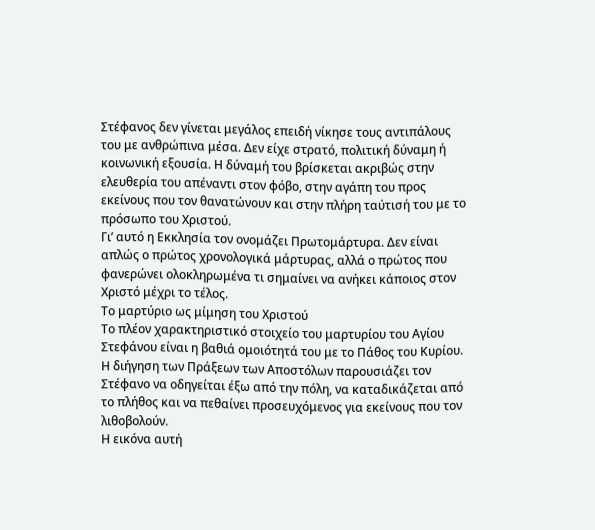Στέφανος δεν γίνεται μεγάλος επειδή νίκησε τους αντιπάλους του με ανθρώπινα μέσα. Δεν είχε στρατό, πολιτική δύναμη ή κοινωνική εξουσία. Η δύναμή του βρίσκεται ακριβώς στην ελευθερία του απέναντι στον φόβο, στην αγάπη του προς εκείνους που τον θανατώνουν και στην πλήρη ταύτισή του με το πρόσωπο του Χριστού.
Γι’ αυτό η Εκκλησία τον ονομάζει Πρωτομάρτυρα. Δεν είναι απλώς ο πρώτος χρονολογικά μάρτυρας, αλλά ο πρώτος που φανερώνει ολοκληρωμένα τι σημαίνει να ανήκει κάποιος στον Χριστό μέχρι το τέλος.
Το μαρτύριο ως μίμηση του Χριστού
Το πλέον χαρακτηριστικό στοιχείο του μαρτυρίου του Αγίου Στεφάνου είναι η βαθιά ομοιότητά του με το Πάθος του Κυρίου.
Η διήγηση των Πράξεων των Αποστόλων παρουσιάζει τον Στέφανο να οδηγείται έξω από την πόλη, να καταδικάζεται από το πλήθος και να πεθαίνει προσευχόμενος για εκείνους που τον λιθοβολούν.
Η εικόνα αυτή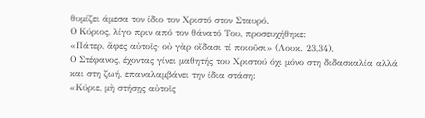θυμίζει άμεσα τον ίδιο τον Χριστό στον Σταυρό.
Ο Κύριος, λίγο πριν από τον θάνατό Του, προσευχήθηκε:
«Πάτερ, ἄφες αὐτοῖς· οὐ γὰρ οἴδασι τί ποιοῦσι» (Λουκ. 23,34).
Ο Στέφανος, έχοντας γίνει μαθητής του Χριστού όχι μόνο στη διδασκαλία αλλά και στη ζωή, επαναλαμβάνει την ίδια στάση:
«Κύριε, μὴ στήσῃς αὐτοῖς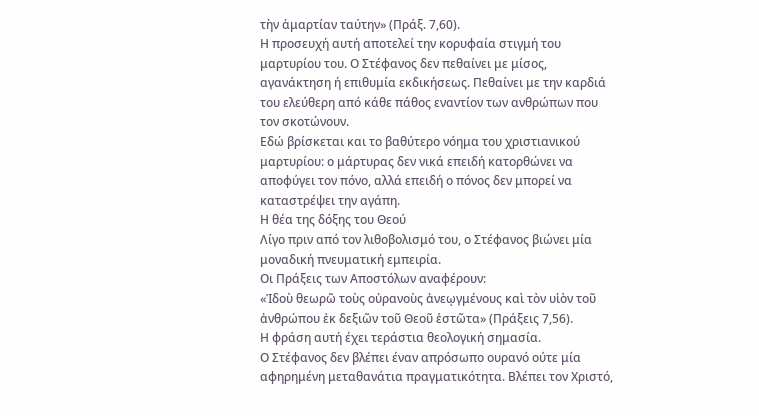τὴν ἁμαρτίαν ταύτην» (Πράξ. 7,60).
Η προσευχή αυτή αποτελεί την κορυφαία στιγμή του μαρτυρίου του. Ο Στέφανος δεν πεθαίνει με μίσος, αγανάκτηση ή επιθυμία εκδικήσεως. Πεθαίνει με την καρδιά του ελεύθερη από κάθε πάθος εναντίον των ανθρώπων που τον σκοτώνουν.
Εδώ βρίσκεται και το βαθύτερο νόημα του χριστιανικού μαρτυρίου: ο μάρτυρας δεν νικά επειδή κατορθώνει να αποφύγει τον πόνο, αλλά επειδή ο πόνος δεν μπορεί να καταστρέψει την αγάπη.
Η θέα της δόξης του Θεού
Λίγο πριν από τον λιθοβολισμό του, ο Στέφανος βιώνει μία μοναδική πνευματική εμπειρία.
Οι Πράξεις των Αποστόλων αναφέρουν:
«Ἰδοὺ θεωρῶ τοὺς οὐρανοὺς ἀνεῳγμένους καὶ τὸν υἱὸν τοῦ ἀνθρώπου ἐκ δεξιῶν τοῦ Θεοῦ ἑστῶτα» (Πράξεις 7,56).
Η φράση αυτή έχει τεράστια θεολογική σημασία.
Ο Στέφανος δεν βλέπει έναν απρόσωπο ουρανό ούτε μία αφηρημένη μεταθανάτια πραγματικότητα. Βλέπει τον Χριστό,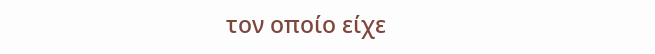τον οποίο είχε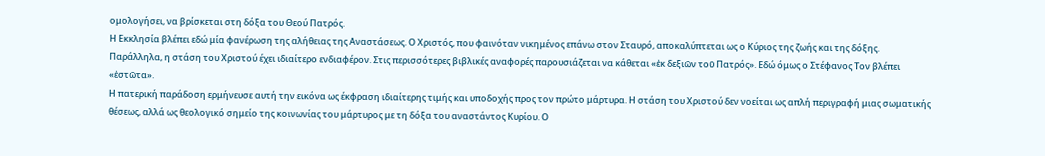ομολογήσει, να βρίσκεται στη δόξα του Θεού Πατρός.
Η Εκκλησία βλέπει εδώ μία φανέρωση της αλήθειας της Αναστάσεως. Ο Χριστός, που φαινόταν νικημένος επάνω στον Σταυρό, αποκαλύπτεται ως ο Κύριος της ζωής και της δόξης.
Παράλληλα, η στάση του Χριστού έχει ιδιαίτερο ενδιαφέρον. Στις περισσότερες βιβλικές αναφορές παρουσιάζεται να κάθεται «ἐκ δεξιῶν τοῦ Πατρός». Εδώ όμως ο Στέφανος Τον βλέπει «ἑστῶτα».
Η πατερική παράδοση ερμήνευσε αυτή την εικόνα ως έκφραση ιδιαίτερης τιμής και υποδοχής προς τον πρώτο μάρτυρα. Η στάση του Χριστού δεν νοείται ως απλή περιγραφή μιας σωματικής θέσεως, αλλά ως θεολογικό σημείο της κοινωνίας του μάρτυρος με τη δόξα του αναστάντος Κυρίου. Ο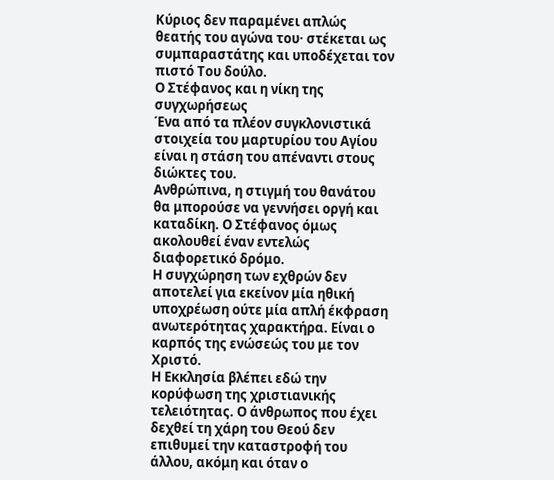Κύριος δεν παραμένει απλώς θεατής του αγώνα του· στέκεται ως συμπαραστάτης και υποδέχεται τον πιστό Του δούλο.
Ο Στέφανος και η νίκη της συγχωρήσεως
Ένα από τα πλέον συγκλονιστικά στοιχεία του μαρτυρίου του Αγίου είναι η στάση του απέναντι στους διώκτες του.
Ανθρώπινα, η στιγμή του θανάτου θα μπορούσε να γεννήσει οργή και καταδίκη. Ο Στέφανος όμως ακολουθεί έναν εντελώς διαφορετικό δρόμο.
Η συγχώρηση των εχθρών δεν αποτελεί για εκείνον μία ηθική υποχρέωση ούτε μία απλή έκφραση ανωτερότητας χαρακτήρα. Είναι ο καρπός της ενώσεώς του με τον Χριστό.
Η Εκκλησία βλέπει εδώ την κορύφωση της χριστιανικής τελειότητας. Ο άνθρωπος που έχει δεχθεί τη χάρη του Θεού δεν επιθυμεί την καταστροφή του άλλου, ακόμη και όταν ο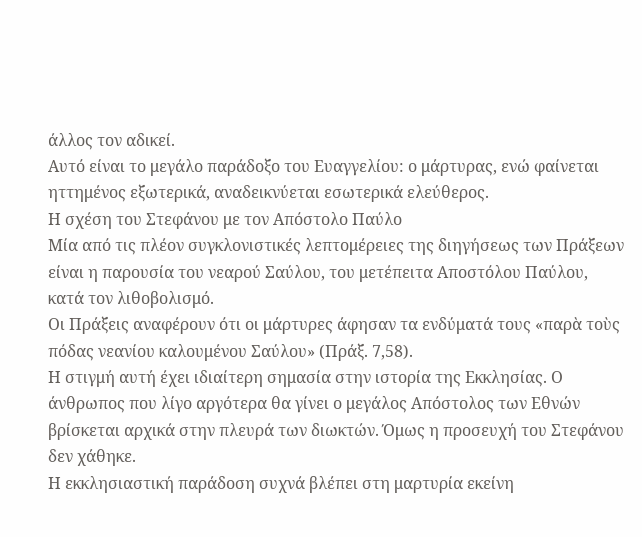άλλος τον αδικεί.
Αυτό είναι το μεγάλο παράδοξο του Ευαγγελίου: ο μάρτυρας, ενώ φαίνεται ηττημένος εξωτερικά, αναδεικνύεται εσωτερικά ελεύθερος.
Η σχέση του Στεφάνου με τον Απόστολο Παύλο
Μία από τις πλέον συγκλονιστικές λεπτομέρειες της διηγήσεως των Πράξεων είναι η παρουσία του νεαρού Σαύλου, του μετέπειτα Αποστόλου Παύλου, κατά τον λιθοβολισμό.
Οι Πράξεις αναφέρουν ότι οι μάρτυρες άφησαν τα ενδύματά τους «παρὰ τοὺς πόδας νεανίου καλουμένου Σαύλου» (Πράξ. 7,58).
Η στιγμή αυτή έχει ιδιαίτερη σημασία στην ιστορία της Εκκλησίας. Ο άνθρωπος που λίγο αργότερα θα γίνει ο μεγάλος Απόστολος των Εθνών βρίσκεται αρχικά στην πλευρά των διωκτών. Όμως η προσευχή του Στεφάνου δεν χάθηκε.
Η εκκλησιαστική παράδοση συχνά βλέπει στη μαρτυρία εκείνη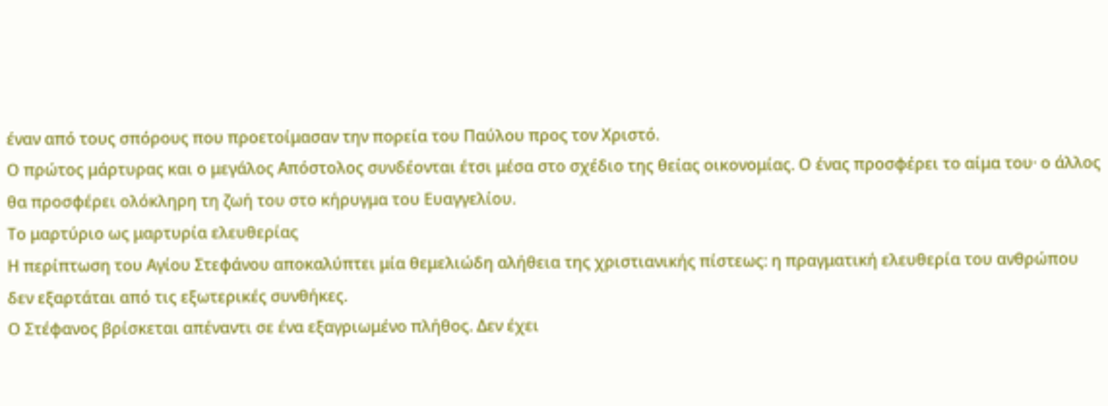έναν από τους σπόρους που προετοίμασαν την πορεία του Παύλου προς τον Χριστό.
Ο πρώτος μάρτυρας και ο μεγάλος Απόστολος συνδέονται έτσι μέσα στο σχέδιο της θείας οικονομίας. Ο ένας προσφέρει το αίμα του· ο άλλος θα προσφέρει ολόκληρη τη ζωή του στο κήρυγμα του Ευαγγελίου.
Το μαρτύριο ως μαρτυρία ελευθερίας
Η περίπτωση του Αγίου Στεφάνου αποκαλύπτει μία θεμελιώδη αλήθεια της χριστιανικής πίστεως: η πραγματική ελευθερία του ανθρώπου δεν εξαρτάται από τις εξωτερικές συνθήκες.
Ο Στέφανος βρίσκεται απέναντι σε ένα εξαγριωμένο πλήθος. Δεν έχει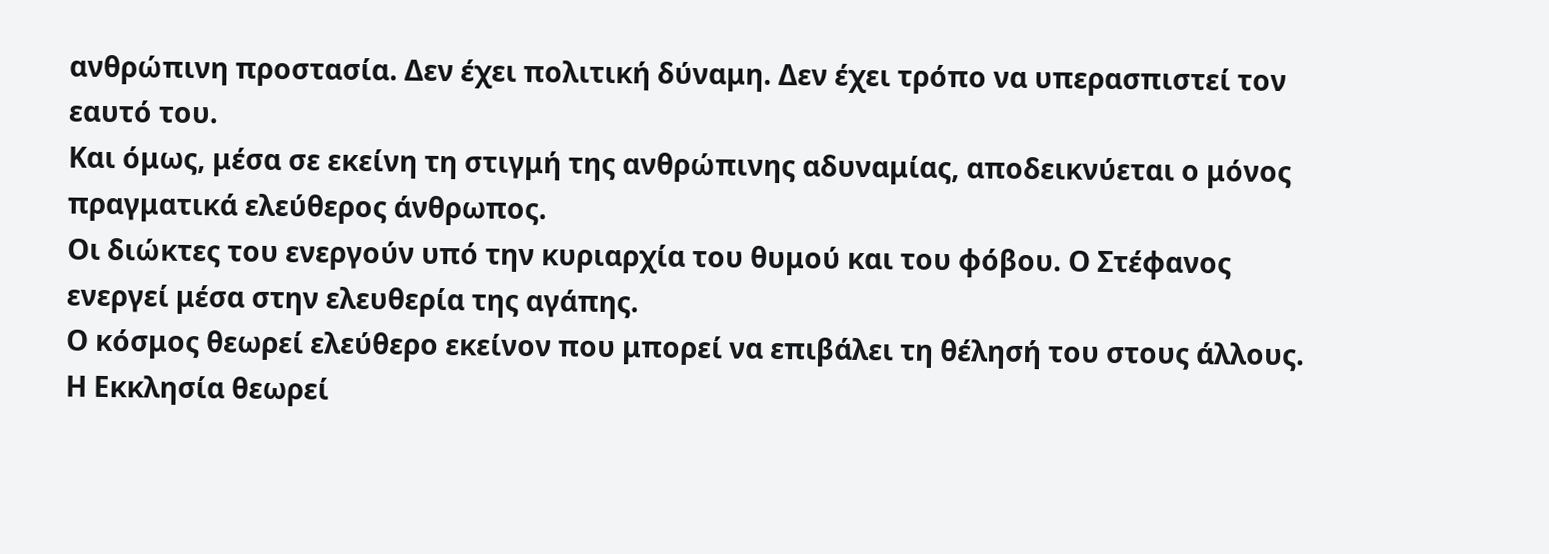ανθρώπινη προστασία. Δεν έχει πολιτική δύναμη. Δεν έχει τρόπο να υπερασπιστεί τον εαυτό του.
Και όμως, μέσα σε εκείνη τη στιγμή της ανθρώπινης αδυναμίας, αποδεικνύεται ο μόνος πραγματικά ελεύθερος άνθρωπος.
Οι διώκτες του ενεργούν υπό την κυριαρχία του θυμού και του φόβου. Ο Στέφανος ενεργεί μέσα στην ελευθερία της αγάπης.
Ο κόσμος θεωρεί ελεύθερο εκείνον που μπορεί να επιβάλει τη θέλησή του στους άλλους. Η Εκκλησία θεωρεί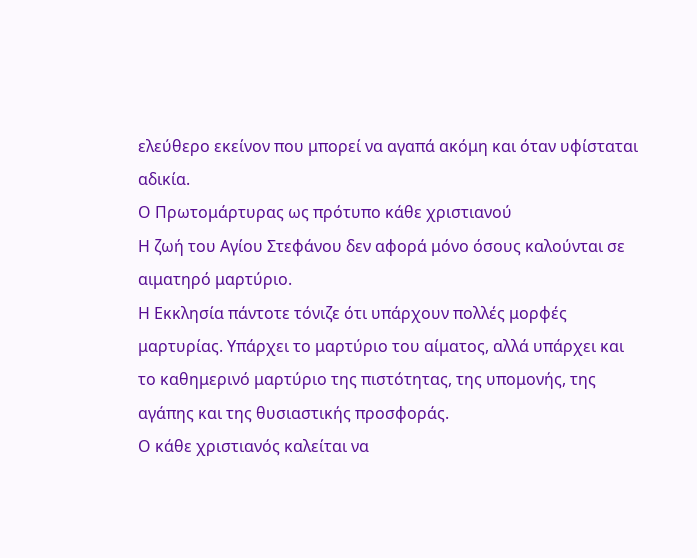ελεύθερο εκείνον που μπορεί να αγαπά ακόμη και όταν υφίσταται αδικία.
Ο Πρωτομάρτυρας ως πρότυπο κάθε χριστιανού
Η ζωή του Αγίου Στεφάνου δεν αφορά μόνο όσους καλούνται σε αιματηρό μαρτύριο.
Η Εκκλησία πάντοτε τόνιζε ότι υπάρχουν πολλές μορφές μαρτυρίας. Υπάρχει το μαρτύριο του αίματος, αλλά υπάρχει και το καθημερινό μαρτύριο της πιστότητας, της υπομονής, της αγάπης και της θυσιαστικής προσφοράς.
Ο κάθε χριστιανός καλείται να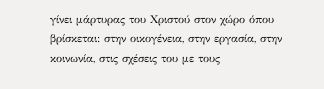γίνει μάρτυρας του Χριστού στον χώρο όπου βρίσκεται: στην οικογένεια, στην εργασία, στην κοινωνία, στις σχέσεις του με τους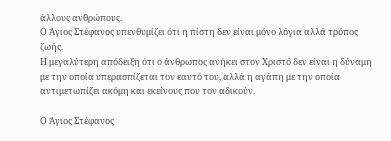άλλους ανθρώπους.
Ο Άγιος Στέφανος υπενθυμίζει ότι η πίστη δεν είναι μόνο λόγια αλλά τρόπος ζωής.
Η μεγαλύτερη απόδειξη ότι ο άνθρωπος ανήκει στον Χριστό δεν είναι η δύναμη με την οποία υπερασπίζεται τον εαυτό του, αλλά η αγάπη με την οποία αντιμετωπίζει ακόμη και εκείνους που τον αδικούν.

Ο Άγιος Στέφανος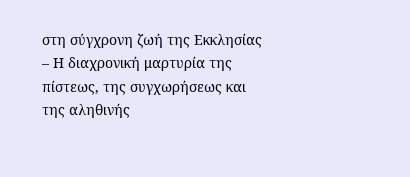στη σύγχρονη ζωή της Εκκλησίας – Η διαχρονική μαρτυρία της πίστεως, της συγχωρήσεως και της αληθινής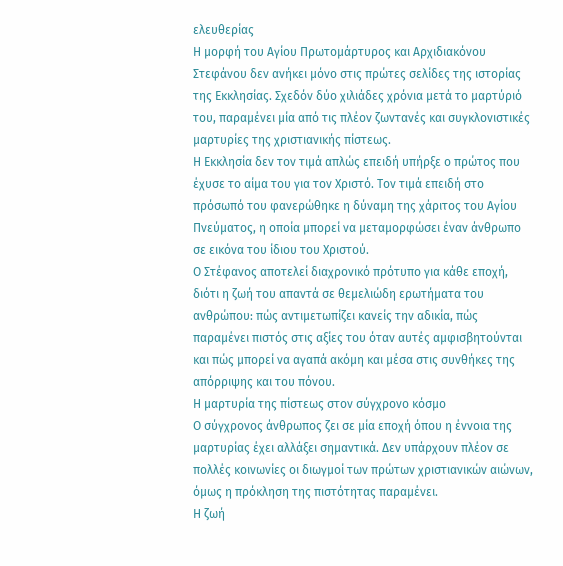ελευθερίας
Η μορφή του Αγίου Πρωτομάρτυρος και Αρχιδιακόνου Στεφάνου δεν ανήκει μόνο στις πρώτες σελίδες της ιστορίας της Εκκλησίας. Σχεδόν δύο χιλιάδες χρόνια μετά το μαρτύριό του, παραμένει μία από τις πλέον ζωντανές και συγκλονιστικές μαρτυρίες της χριστιανικής πίστεως.
Η Εκκλησία δεν τον τιμά απλώς επειδή υπήρξε ο πρώτος που έχυσε το αίμα του για τον Χριστό. Τον τιμά επειδή στο πρόσωπό του φανερώθηκε η δύναμη της χάριτος του Αγίου Πνεύματος, η οποία μπορεί να μεταμορφώσει έναν άνθρωπο σε εικόνα του ίδιου του Χριστού.
Ο Στέφανος αποτελεί διαχρονικό πρότυπο για κάθε εποχή, διότι η ζωή του απαντά σε θεμελιώδη ερωτήματα του ανθρώπου: πώς αντιμετωπίζει κανείς την αδικία, πώς παραμένει πιστός στις αξίες του όταν αυτές αμφισβητούνται και πώς μπορεί να αγαπά ακόμη και μέσα στις συνθήκες της απόρριψης και του πόνου.
Η μαρτυρία της πίστεως στον σύγχρονο κόσμο
Ο σύγχρονος άνθρωπος ζει σε μία εποχή όπου η έννοια της μαρτυρίας έχει αλλάξει σημαντικά. Δεν υπάρχουν πλέον σε πολλές κοινωνίες οι διωγμοί των πρώτων χριστιανικών αιώνων, όμως η πρόκληση της πιστότητας παραμένει.
Η ζωή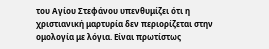του Αγίου Στεφάνου υπενθυμίζει ότι η χριστιανική μαρτυρία δεν περιορίζεται στην ομολογία με λόγια. Είναι πρωτίστως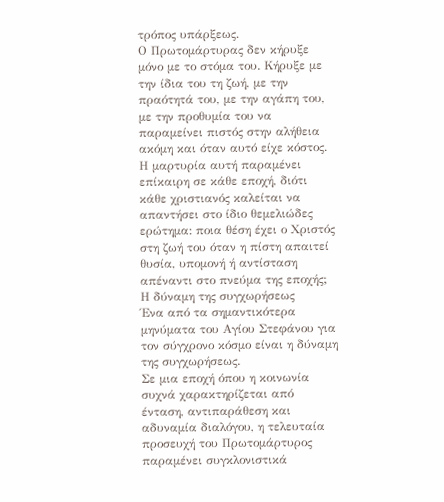τρόπος υπάρξεως.
Ο Πρωτομάρτυρας δεν κήρυξε μόνο με το στόμα του. Κήρυξε με την ίδια του τη ζωή, με την πραότητά του, με την αγάπη του, με την προθυμία του να παραμείνει πιστός στην αλήθεια ακόμη και όταν αυτό είχε κόστος.
Η μαρτυρία αυτή παραμένει επίκαιρη σε κάθε εποχή, διότι κάθε χριστιανός καλείται να απαντήσει στο ίδιο θεμελιώδες ερώτημα: ποια θέση έχει ο Χριστός στη ζωή του όταν η πίστη απαιτεί θυσία, υπομονή ή αντίσταση απέναντι στο πνεύμα της εποχής;
Η δύναμη της συγχωρήσεως
Ένα από τα σημαντικότερα μηνύματα του Αγίου Στεφάνου για τον σύγχρονο κόσμο είναι η δύναμη της συγχωρήσεως.
Σε μια εποχή όπου η κοινωνία συχνά χαρακτηρίζεται από ένταση, αντιπαράθεση και αδυναμία διαλόγου, η τελευταία προσευχή του Πρωτομάρτυρος παραμένει συγκλονιστικά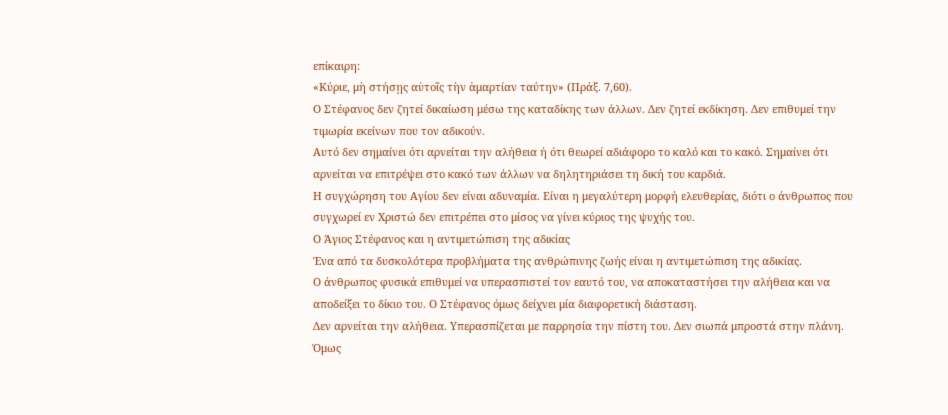επίκαιρη:
«Κύριε, μὴ στήσῃς αὐτοῖς τὴν ἁμαρτίαν ταύτην» (Πράξ. 7,60).
Ο Στέφανος δεν ζητεί δικαίωση μέσω της καταδίκης των άλλων. Δεν ζητεί εκδίκηση. Δεν επιθυμεί την τιμωρία εκείνων που τον αδικούν.
Αυτό δεν σημαίνει ότι αρνείται την αλήθεια ή ότι θεωρεί αδιάφορο το καλό και το κακό. Σημαίνει ότι αρνείται να επιτρέψει στο κακό των άλλων να δηλητηριάσει τη δική του καρδιά.
Η συγχώρηση του Αγίου δεν είναι αδυναμία. Είναι η μεγαλύτερη μορφή ελευθερίας, διότι ο άνθρωπος που συγχωρεί εν Χριστώ δεν επιτρέπει στο μίσος να γίνει κύριος της ψυχής του.
Ο Άγιος Στέφανος και η αντιμετώπιση της αδικίας
Ένα από τα δυσκολότερα προβλήματα της ανθρώπινης ζωής είναι η αντιμετώπιση της αδικίας.
Ο άνθρωπος φυσικά επιθυμεί να υπερασπιστεί τον εαυτό του, να αποκαταστήσει την αλήθεια και να αποδείξει το δίκιο του. Ο Στέφανος όμως δείχνει μία διαφορετική διάσταση.
Δεν αρνείται την αλήθεια. Υπερασπίζεται με παρρησία την πίστη του. Δεν σιωπά μπροστά στην πλάνη. Όμως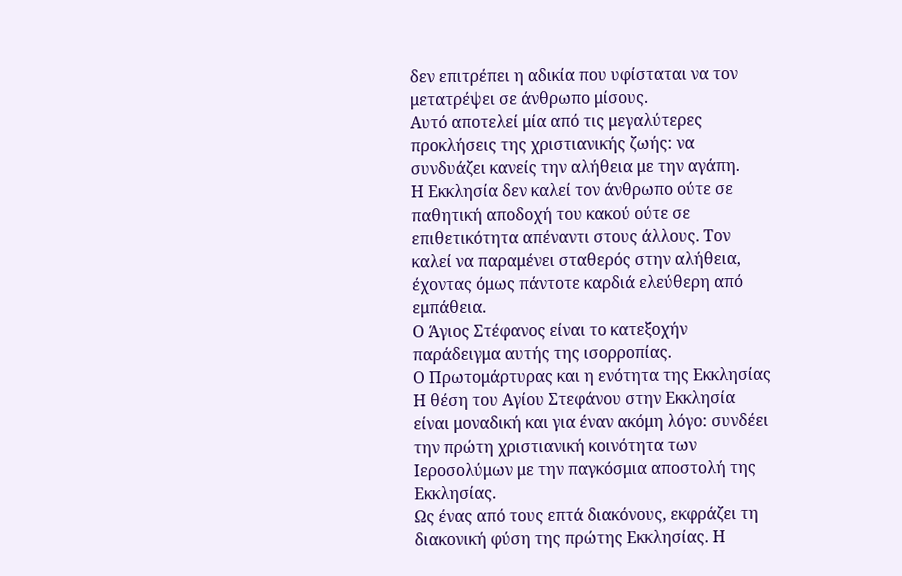δεν επιτρέπει η αδικία που υφίσταται να τον μετατρέψει σε άνθρωπο μίσους.
Αυτό αποτελεί μία από τις μεγαλύτερες προκλήσεις της χριστιανικής ζωής: να συνδυάζει κανείς την αλήθεια με την αγάπη.
Η Εκκλησία δεν καλεί τον άνθρωπο ούτε σε παθητική αποδοχή του κακού ούτε σε επιθετικότητα απέναντι στους άλλους. Τον καλεί να παραμένει σταθερός στην αλήθεια, έχοντας όμως πάντοτε καρδιά ελεύθερη από εμπάθεια.
Ο Άγιος Στέφανος είναι το κατεξοχήν παράδειγμα αυτής της ισορροπίας.
Ο Πρωτομάρτυρας και η ενότητα της Εκκλησίας
Η θέση του Αγίου Στεφάνου στην Εκκλησία είναι μοναδική και για έναν ακόμη λόγο: συνδέει την πρώτη χριστιανική κοινότητα των Ιεροσολύμων με την παγκόσμια αποστολή της Εκκλησίας.
Ως ένας από τους επτά διακόνους, εκφράζει τη διακονική φύση της πρώτης Εκκλησίας. Η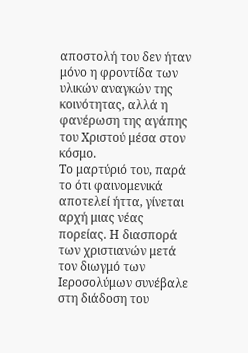αποστολή του δεν ήταν μόνο η φροντίδα των υλικών αναγκών της κοινότητας, αλλά η φανέρωση της αγάπης του Χριστού μέσα στον κόσμο.
Το μαρτύριό του, παρά το ότι φαινομενικά αποτελεί ήττα, γίνεται αρχή μιας νέας πορείας. Η διασπορά των χριστιανών μετά τον διωγμό των Ιεροσολύμων συνέβαλε στη διάδοση του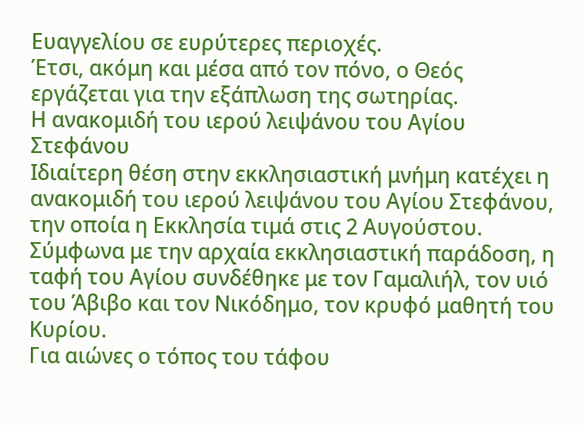Ευαγγελίου σε ευρύτερες περιοχές.
Έτσι, ακόμη και μέσα από τον πόνο, ο Θεός εργάζεται για την εξάπλωση της σωτηρίας.
Η ανακομιδή του ιερού λειψάνου του Αγίου Στεφάνου
Ιδιαίτερη θέση στην εκκλησιαστική μνήμη κατέχει η ανακομιδή του ιερού λειψάνου του Αγίου Στεφάνου, την οποία η Εκκλησία τιμά στις 2 Αυγούστου.
Σύμφωνα με την αρχαία εκκλησιαστική παράδοση, η ταφή του Αγίου συνδέθηκε με τον Γαμαλιήλ, τον υιό του Άβιβο και τον Νικόδημο, τον κρυφό μαθητή του Κυρίου.
Για αιώνες ο τόπος του τάφου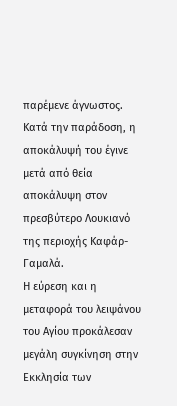παρέμενε άγνωστος. Κατά την παράδοση, η αποκάλυψή του έγινε μετά από θεία αποκάλυψη στον πρεσβύτερο Λουκιανό της περιοχής Καφάρ-Γαμαλά.
Η εύρεση και η μεταφορά του λειψάνου του Αγίου προκάλεσαν μεγάλη συγκίνηση στην Εκκλησία των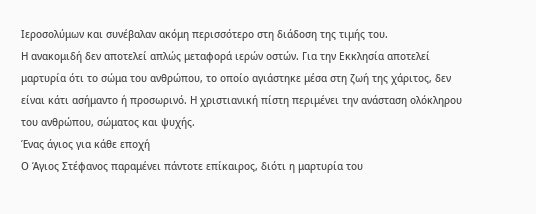Ιεροσολύμων και συνέβαλαν ακόμη περισσότερο στη διάδοση της τιμής του.
Η ανακομιδή δεν αποτελεί απλώς μεταφορά ιερών οστών. Για την Εκκλησία αποτελεί μαρτυρία ότι το σώμα του ανθρώπου, το οποίο αγιάστηκε μέσα στη ζωή της χάριτος, δεν είναι κάτι ασήμαντο ή προσωρινό. Η χριστιανική πίστη περιμένει την ανάσταση ολόκληρου του ανθρώπου, σώματος και ψυχής.
Ένας άγιος για κάθε εποχή
Ο Άγιος Στέφανος παραμένει πάντοτε επίκαιρος, διότι η μαρτυρία του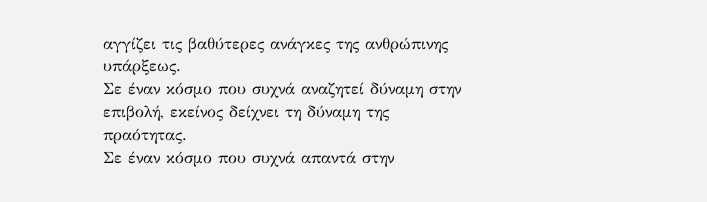αγγίζει τις βαθύτερες ανάγκες της ανθρώπινης υπάρξεως.
Σε έναν κόσμο που συχνά αναζητεί δύναμη στην επιβολή, εκείνος δείχνει τη δύναμη της πραότητας.
Σε έναν κόσμο που συχνά απαντά στην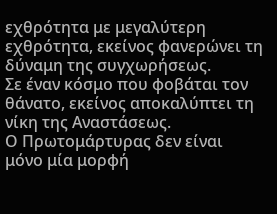εχθρότητα με μεγαλύτερη εχθρότητα, εκείνος φανερώνει τη δύναμη της συγχωρήσεως.
Σε έναν κόσμο που φοβάται τον θάνατο, εκείνος αποκαλύπτει τη νίκη της Αναστάσεως.
Ο Πρωτομάρτυρας δεν είναι μόνο μία μορφή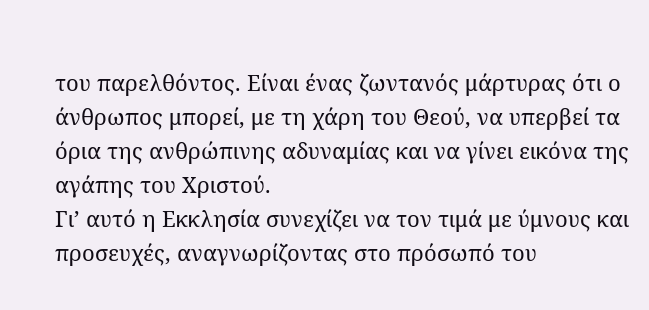του παρελθόντος. Είναι ένας ζωντανός μάρτυρας ότι ο άνθρωπος μπορεί, με τη χάρη του Θεού, να υπερβεί τα όρια της ανθρώπινης αδυναμίας και να γίνει εικόνα της αγάπης του Χριστού.
Γι’ αυτό η Εκκλησία συνεχίζει να τον τιμά με ύμνους και προσευχές, αναγνωρίζοντας στο πρόσωπό του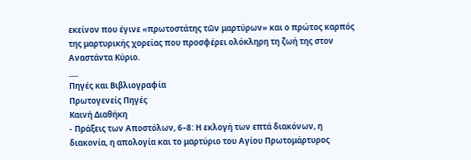εκείνον που έγινε «πρωτοστάτης τῶν μαρτύρων» και ο πρώτος καρπός της μαρτυρικής χορείας που προσφέρει ολόκληρη τη ζωή της στον Αναστάντα Κύριο.
___
Πηγές και Βιβλιογραφία
Πρωτογενείς Πηγές
Καινή Διαθήκη
- Πράξεις των Αποστόλων, 6–8: Η εκλογή των επτά διακόνων, η διακονία, η απολογία και το μαρτύριο του Αγίου Πρωτομάρτυρος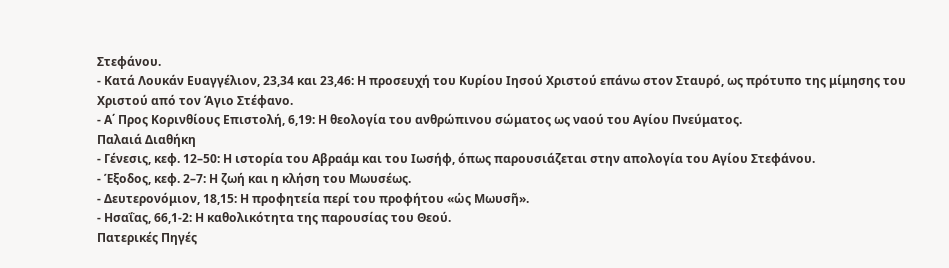Στεφάνου.
- Κατά Λουκάν Ευαγγέλιον, 23,34 και 23,46: Η προσευχή του Κυρίου Ιησού Χριστού επάνω στον Σταυρό, ως πρότυπο της μίμησης του Χριστού από τον Άγιο Στέφανο.
- Α΄ Προς Κορινθίους Επιστολή, 6,19: Η θεολογία του ανθρώπινου σώματος ως ναού του Αγίου Πνεύματος.
Παλαιά Διαθήκη
- Γένεσις, κεφ. 12–50: Η ιστορία του Αβραάμ και του Ιωσήφ, όπως παρουσιάζεται στην απολογία του Αγίου Στεφάνου.
- Έξοδος, κεφ. 2–7: Η ζωή και η κλήση του Μωυσέως.
- Δευτερονόμιον, 18,15: Η προφητεία περί του προφήτου «ὡς Μωυσῆ».
- Ησαΐας, 66,1-2: Η καθολικότητα της παρουσίας του Θεού.
Πατερικές Πηγές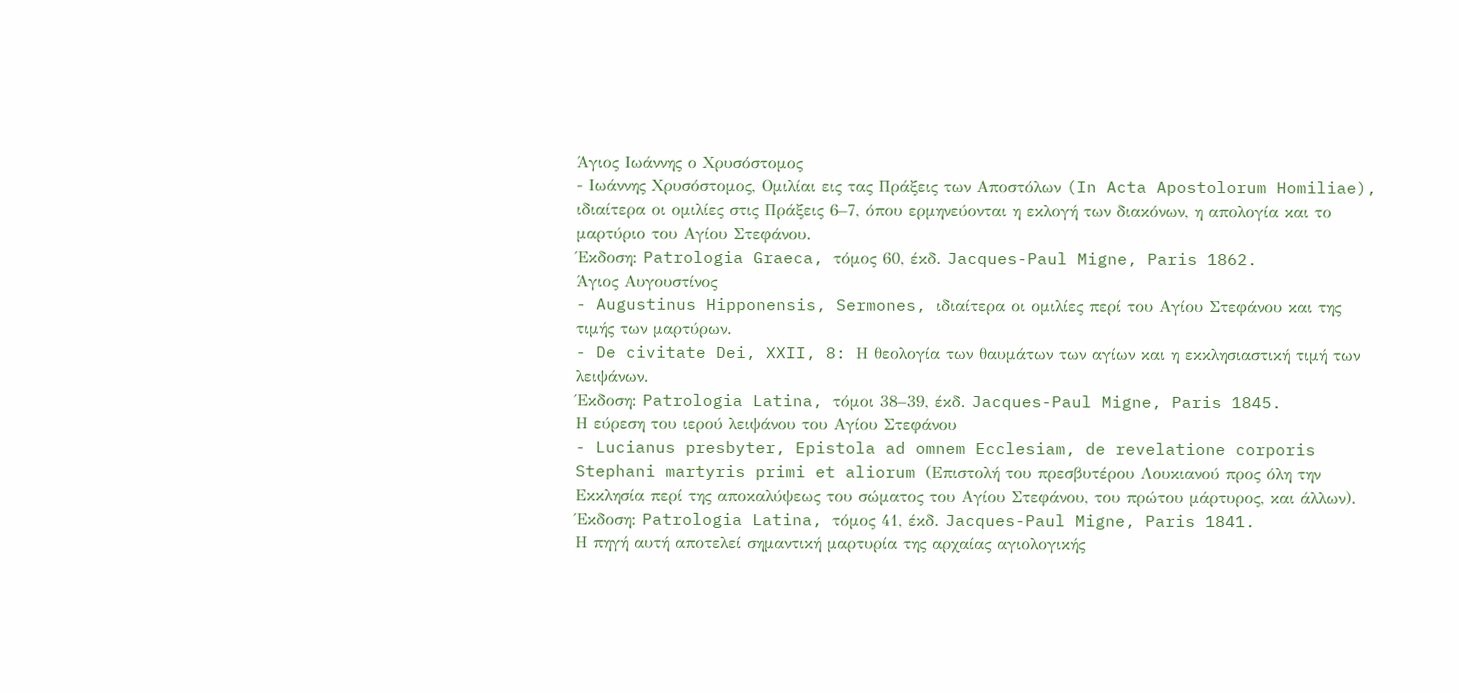Άγιος Ιωάννης ο Χρυσόστομος
- Ιωάννης Χρυσόστομος, Ομιλίαι εις τας Πράξεις των Αποστόλων (In Acta Apostolorum Homiliae), ιδιαίτερα οι ομιλίες στις Πράξεις 6–7, όπου ερμηνεύονται η εκλογή των διακόνων, η απολογία και το μαρτύριο του Αγίου Στεφάνου.
Έκδοση: Patrologia Graeca, τόμος 60, έκδ. Jacques-Paul Migne, Paris 1862.
Άγιος Αυγουστίνος
- Augustinus Hipponensis, Sermones, ιδιαίτερα οι ομιλίες περί του Αγίου Στεφάνου και της τιμής των μαρτύρων.
- De civitate Dei, XXII, 8: Η θεολογία των θαυμάτων των αγίων και η εκκλησιαστική τιμή των λειψάνων.
Έκδοση: Patrologia Latina, τόμοι 38–39, έκδ. Jacques-Paul Migne, Paris 1845.
Η εύρεση του ιερού λειψάνου του Αγίου Στεφάνου
- Lucianus presbyter, Epistola ad omnem Ecclesiam, de revelatione corporis Stephani martyris primi et aliorum (Επιστολή του πρεσβυτέρου Λουκιανού προς όλη την Εκκλησία περί της αποκαλύψεως του σώματος του Αγίου Στεφάνου, του πρώτου μάρτυρος, και άλλων).
Έκδοση: Patrologia Latina, τόμος 41, έκδ. Jacques-Paul Migne, Paris 1841.
Η πηγή αυτή αποτελεί σημαντική μαρτυρία της αρχαίας αγιολογικής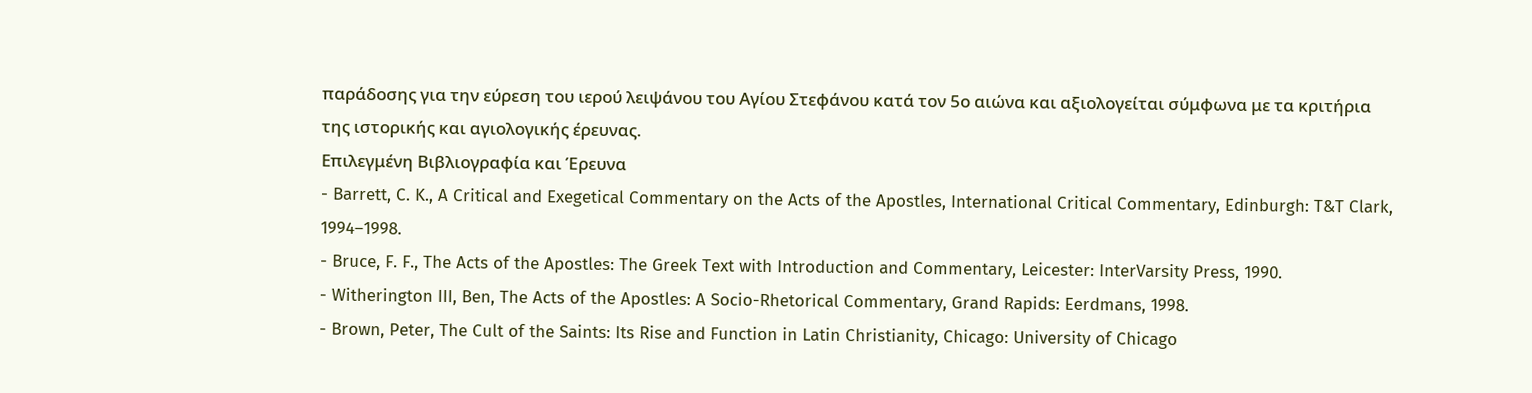παράδοσης για την εύρεση του ιερού λειψάνου του Αγίου Στεφάνου κατά τον 5ο αιώνα και αξιολογείται σύμφωνα με τα κριτήρια της ιστορικής και αγιολογικής έρευνας.
Επιλεγμένη Βιβλιογραφία και Έρευνα
- Barrett, C. K., A Critical and Exegetical Commentary on the Acts of the Apostles, International Critical Commentary, Edinburgh: T&T Clark, 1994–1998.
- Bruce, F. F., The Acts of the Apostles: The Greek Text with Introduction and Commentary, Leicester: InterVarsity Press, 1990.
- Witherington III, Ben, The Acts of the Apostles: A Socio-Rhetorical Commentary, Grand Rapids: Eerdmans, 1998.
- Brown, Peter, The Cult of the Saints: Its Rise and Function in Latin Christianity, Chicago: University of Chicago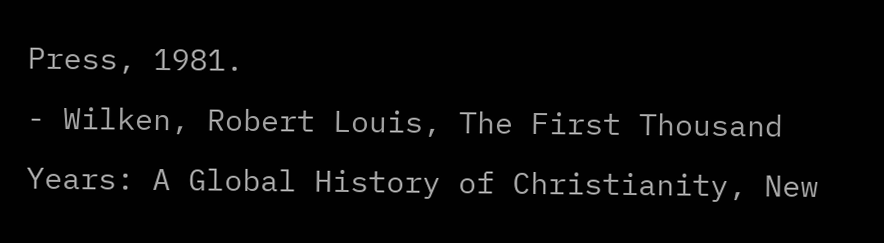Press, 1981.
- Wilken, Robert Louis, The First Thousand Years: A Global History of Christianity, New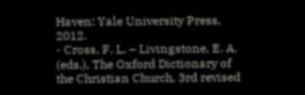Haven: Yale University Press, 2012.
- Cross, F. L. – Livingstone, E. A. (eds.), The Oxford Dictionary of the Christian Church, 3rd revised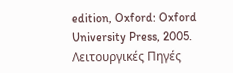edition, Oxford: Oxford University Press, 2005.
Λειτουργικές Πηγές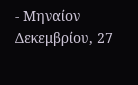- Μηναίον Δεκεμβρίου, 27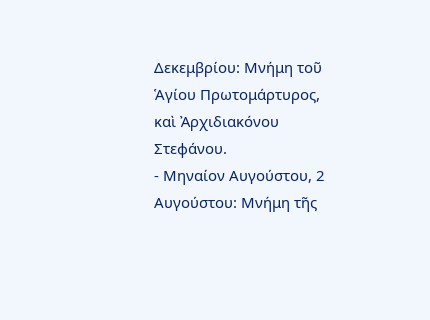Δεκεμβρίου: Μνήμη τοῦ Ἁγίου Πρωτομάρτυρος, καὶ Ἀρχιδιακόνου Στεφάνου.
- Μηναίον Αυγούστου, 2 Αυγούστου: Μνήμη τῆς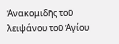Ἀνακομιδῆς τοῦ λειψάνου τοῦ Ἁγίου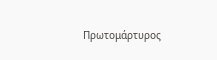Πρωτομάρτυρος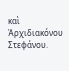καὶ Ἀρχιδιακόνου Στεφάνου.